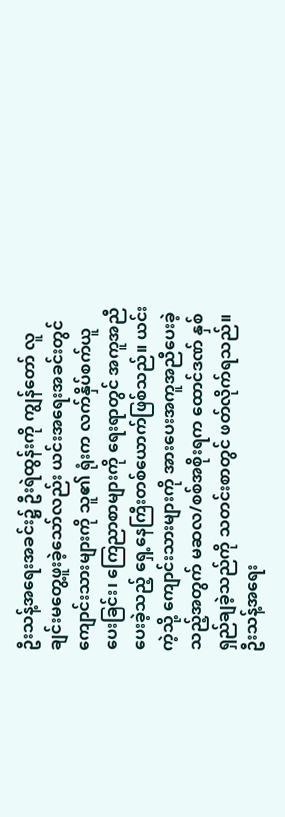ဦးသန့်အရေးအခင်း၌ ဦးရဲထွန်းကို ကျွန်တော် လူချင်းမတွေ့ဖူးခဲ့သော်လည်း ယင်းအရေးအခင်းတွင် ကျောင်းသားများကို သူ၏ ရုံးက လက်နှိပ်စက်ယူပေးခြင်း၊ ကြေညာစာများကို ရေးရာတွင် အကူအညီပေးခဲ့သည့် ရှေ့နေကြီးတစ်ယောက်ဖြစ်သည်။ ယင်းကဲ့သို့ ကျောင်းသားများကို အားပေးအကူအညီပေးခဲ့သည့်အတွက် မဆလ/စစ်အစိုးရက ထောင်ဒဏ် နှစ်ရှည်ချခဲ့သည်ကို သတင်းစာတွင် ဖတ်လိုက်ရသည်။
ဦးသန့်အရေး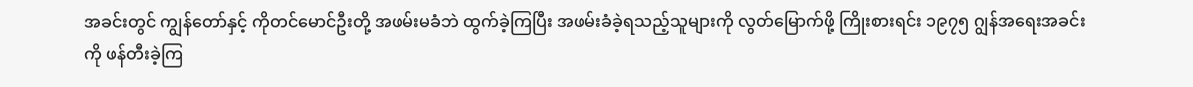အခင်းတွင် ကျွန်တော်နှင့် ကိုတင်မောင်ဦးတို့ အဖမ်းမခံဘဲ ထွက်ခဲ့ကြပြီး အဖမ်းခံခဲ့ရသည့်သူများကို လွတ်မြောက်ဖို့ ကြိုးစားရင်း ၁၉၇၅ ဂျွန်အရေးအခင်းကို ဖန်တီးခဲ့ကြ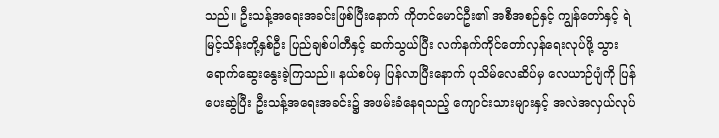သည်။ ဦးသန့်အရေးအခင်းဖြစ်ပြီးနောက် ကိုတင်မောင်ဦး၏ အစီအစဉ်နှင့် ကျွန်တော်နှင့် ရဲမြင့်သိန်းတို့နှစ်ဦး ပြည်ချစ်ပါတီနှင့် ဆက်သွယ်ပြီး လက်နက်ကိုင်တော်လှန်ရေးလုပ်ဖို့ သွားရောက်ဆွေးနွေးခဲ့ကြသည်။ နယ်စပ်မှ ပြန်လာပြီးနောက် ပုသိမ်လေဆိပ်မှ လေယာဉ်ပျံကို ပြန်ပေးဆွဲပြီး ဦးသန့်အရေးအခင်း၌ အဖမ်းခံနေရသည့် ကျောင်းသားများနှင့် အလဲအလှယ်လုပ်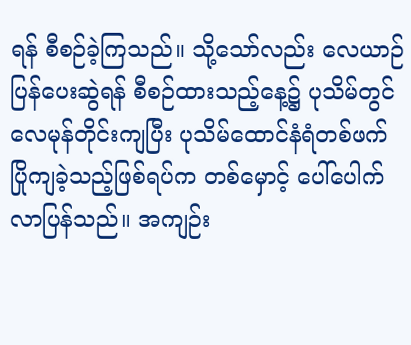ရန် စီစဉ်ခဲ့ကြသည်။ သို့သော်လည်း လေယာဉ်ပြန်ပေးဆွဲရန် စီစဉ်ထားသည့်နေ့၌ ပုသိမ်တွင် လေမုန်တိုင်းကျပြီး ပုသိမ်ထောင်နံရံတစ်ဖက် ပြိုကျခဲ့သည့်ဖြစ်ရပ်က တစ်မှောင့် ပေါ်ပေါက်လာပြန်သည်။ အကျဉ်း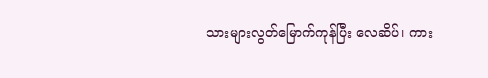သားများလွတ်မြောက်ကုန်ပြီး လေဆိပ်၊ ကား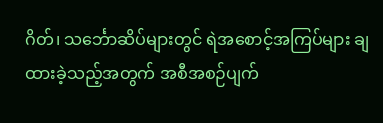ဂိတ်၊ သင်္ဘောဆိပ်များတွင် ရဲအစောင့်အကြပ်များ ချထားခဲ့သည့်အတွက် အစီအစဉ်ပျက်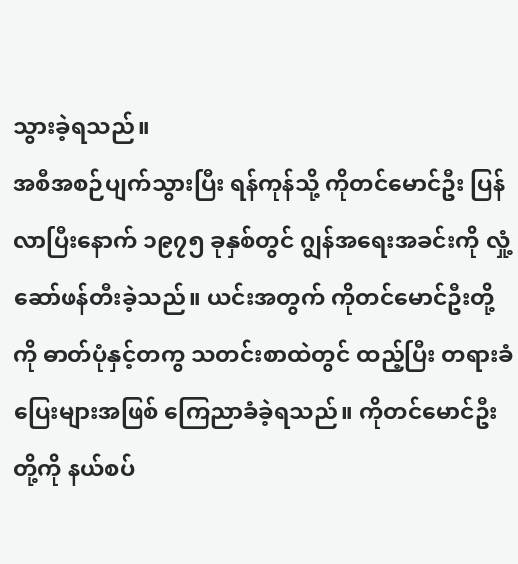သွားခဲ့ရသည်။
အစီအစဉ်ပျက်သွားပြီး ရန်ကုန်သို့ ကိုတင်မောင်ဦး ပြန်လာပြီးနောက် ၁၉၇၅ ခုနှစ်တွင် ဂျွန်အရေးအခင်းကို လှုံ့ဆော်ဖန်တီးခဲ့သည်။ ယင်းအတွက် ကိုတင်မောင်ဦးတို့ကို ဓာတ်ပုံနှင့်တကွ သတင်းစာထဲတွင် ထည့်ပြီး တရားခံပြေးများအဖြစ် ကြေညာခံခဲ့ရသည်။ ကိုတင်မောင်ဦးတို့ကို နယ်စပ်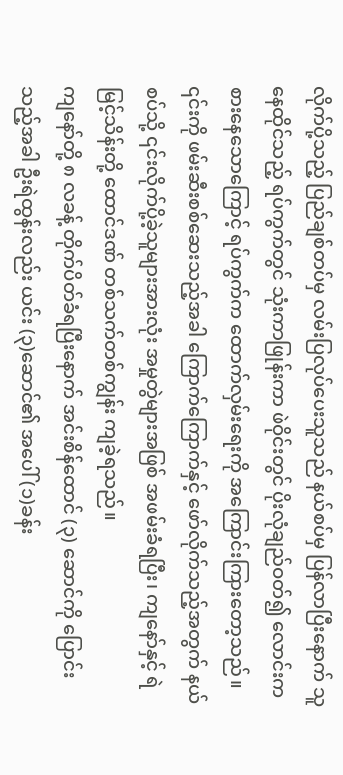လိုက်ပို့သည့် ပြည်ချစ်တပ်မှ လမ်းပြလုပ်ပေးသူသည် နယ်စပ်မှ ပြန်လာပြီးနောက် သူနေထိုင်သည့် ရပ်ကွက်တွင် သုံးကာဖြုန်းကာ ဖဲဝိုင်းတွင် ပိုးလုံချည်ဝတ်၍ လောင်းကစားနေသောကြောင့် ရပ်ကွက်က ထောက်လှမ်းရေးကို အကြောင်းကြားတော့သည်။ ၎င်းကို ဖမ်းဆီးစစ်ဆေးသည့်အခါ ကြောက်ကြောက်နှင့် ဖော်လိုက်သည့်အတွက် နယ်စပ်သို့ ၎င်းလိုက်ပို့ခဲ့သူများအားလုံး အမှုတွဲများအဖြစ် အဖမ်းခံရပြီး၊ ကျနော်နှင့် ရဲမြင့်သိန်းတို့ ထောင်ဒဏ် တစ်သက်တစ်ကျွန်း ကျခဲ့ရသည်။
ကျနော်တို့ ၈ လခန့် တိုက်ပိတ်ခံရပြီးနောက် အင်းစိန်ထောင် (၃) ဆောင်ကို ပြောင်းသည့်အခါ ဦးရဲထွန်းလည်း ယင်း (၃)ဆောင်၏ အပေါ် (၁)ခန်း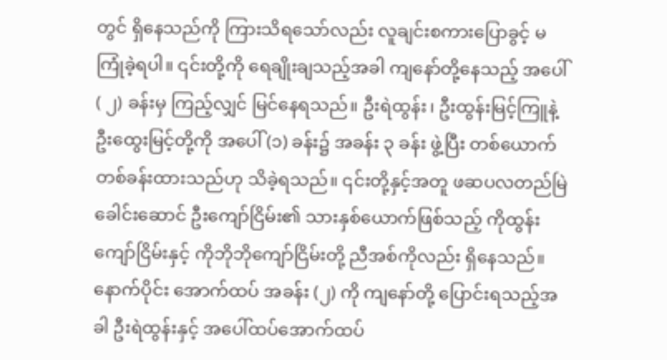တွင် ရှိနေသည်ကို ကြားသိရသော်လည်း လူချင်းစကားပြောခွင့် မကြုံခဲ့ရပါ။ ၎င်းတို့ကို ရေချိုးချသည့်အခါ ကျနော်တို့နေသည့် အပေါ် ( ၂) ခန်းမှ ကြည့်လျှင် မြင်နေရသည်။ ဦးရဲထွန်း၊ ဦးထွန်းမြင့်ကြူနဲ့ ဦးထွေးမြင့်တို့ကို အပေါ် (၁) ခန်း၌ အခန်း ၃ ခန်း ဖွဲ့ပြီး တစ်ယောက်တစ်ခန်းထားသည်ဟု သိခဲ့ရသည်။ ၎င်းတို့နှင့်အတူ ဖဆပလတည်မြဲခေါင်းဆောင် ဦးကျော်ငြိမ်း၏ သားနှစ်ယောက်ဖြစ်သည့် ကိုထွန်းကျော်ငြိမ်းနှင့် ကိုဘိုဘိုကျော်ငြိမ်းတို့ ညီအစ်ကိုလည်း ရှိနေသည်။
နောက်ပိုင်း အောက်ထပ် အခန်း (၂) ကို ကျနော်တို့ ပြောင်းရသည့်အခါ ဦးရဲထွန်းနှင့် အပေါ်ထပ်အောက်ထပ်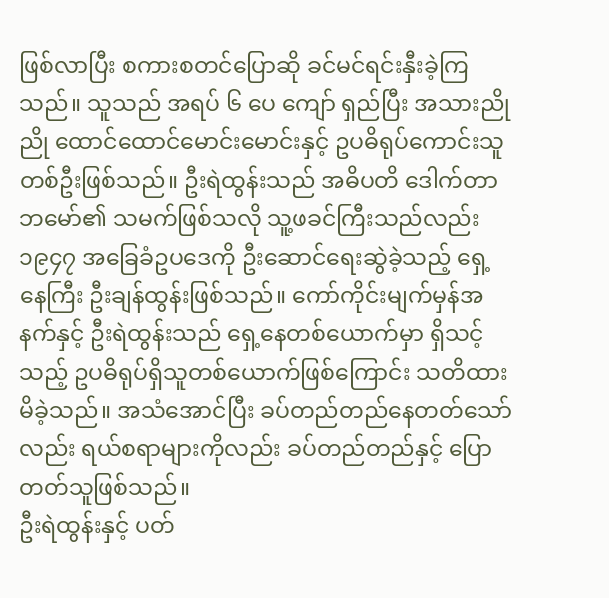ဖြစ်လာပြီး စကားစတင်ပြောဆို ခင်မင်ရင်းနှီးခဲ့ကြသည်။ သူသည် အရပ် ၆ ပေ ကျော် ရှည်ပြီး အသားညိုညို ထောင်ထောင်မောင်းမောင်းနှင့် ဥပဓိရုပ်ကောင်းသူတစ်ဦးဖြစ်သည်။ ဦးရဲထွန်းသည် အဓိပတိ ဒေါက်တာဘမော်၏ သမက်ဖြစ်သလို သူ့ဖခင်ကြီးသည်လည်း ၁၉၄၇ အခြေခံဥပဒေကို ဦးဆောင်ရေးဆွဲခဲ့သည့် ရှေ့နေကြီး ဦးချန်ထွန်းဖြစ်သည်။ ကော်ကိုင်းမျက်မှန်အနက်နှင့် ဦးရဲထွန်းသည် ရှေ့နေတစ်ယောက်မှာ ရှိသင့်သည့် ဥပဓိရုပ်ရှိသူတစ်ယောက်ဖြစ်ကြောင်း သတိထားမိခဲ့သည်။ အသံအောင်ပြီး ခပ်တည်တည်နေတတ်သော်လည်း ရယ်စရာများကိုလည်း ခပ်တည်တည်နှင့် ပြောတတ်သူဖြစ်သည်။
ဦးရဲထွန်းနှင့် ပတ်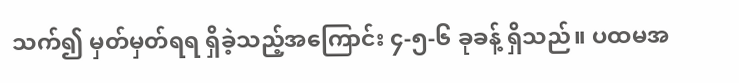သက်၍ မှတ်မှတ်ရရ ရှိခဲ့သည့်အကြောင်း ၄-၅-၆ ခုခန့် ရှိသည်။ ပထမအ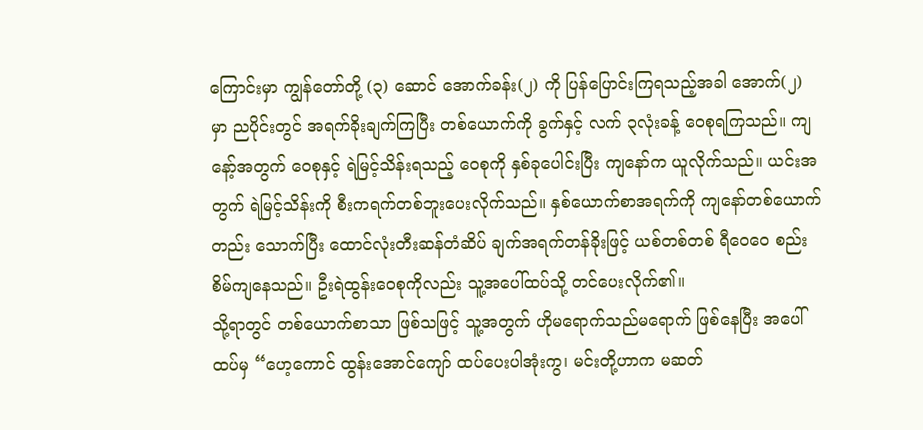ကြောင်းမှာ ကျွန်တော်တို့ (၃) ဆောင် အောက်ခန်း(၂) ကို ပြန်ပြောင်းကြရသည့်အခါ အောက်(၂) မှာ ညပိုင်းတွင် အရက်ခိုးချက်ကြပြီး တစ်ယောက်ကို ခွက်နှင့် လက် ၃လုံးခန့် ဝေစုရကြသည်။ ကျနော့်အတွက် ဝေစုနှင့် ရဲမြင့်သိန်းရသည့် ဝေစုကို နှစ်ခုပေါင်းပြီး ကျနော်က ယူလိုက်သည်။ ယင်းအတွက် ရဲမြင့်သိန်းကို စီးကရက်တစ်ဘူးပေးလိုက်သည်။ နှစ်ယောက်စာအရက်ကို ကျနော်တစ်ယောက်တည်း သောက်ပြီး ထောင်လုံးတီးဆန်တံဆိပ် ချက်အရက်တန်ခိုးဖြင့် ယစ်တစ်တစ် ရီဝေဝေ စည်းစိမ်ကျနေသည်။ ဦးရဲထွန်းဝေစုကိုလည်း သူ့အပေါ်ထပ်သို့ တင်ပေးလိုက်၏။
သို့ရာတွင် တစ်ယောက်စာသာ ဖြစ်သဖြင့် သူ့အတွက် ဟိုမရောက်သည်မရောက် ဖြစ်နေပြီး အပေါ်ထပ်မှ “ဟေ့ကောင် ထွန်းအောင်ကျော် ထပ်ပေးပါအုံးကွ၊ မင်းတို့ဟာက မဆတ်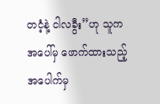တငံ့နဲ့ ငါလခွီး”ဟု သူက အပေါ်မှ ဖောက်ထားသည့်အပေါက်မှ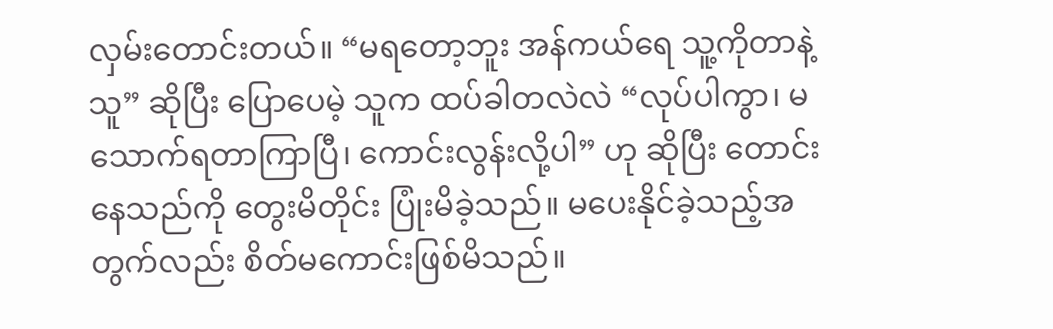လှမ်းတောင်းတယ်။ “မရတော့ဘူး အန်ကယ်ရေ သူ့ကိုတာနဲ့သူ” ဆိုပြီး ပြောပေမဲ့ သူက ထပ်ခါတလဲလဲ “လုပ်ပါကွာ၊ မသောက်ရတာကြာပြီ၊ ကောင်းလွန်းလို့ပါ” ဟု ဆိုပြီး တောင်းနေသည်ကို တွေးမိတိုင်း ပြုံးမိခဲ့သည်။ မပေးနိုင်ခဲ့သည့်အတွက်လည်း စိတ်မကောင်းဖြစ်မိသည်။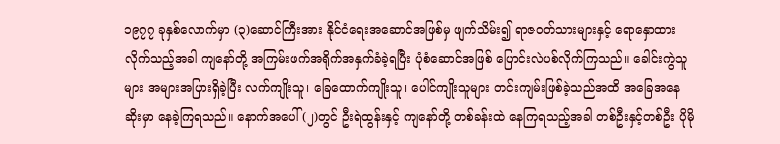၁၉၇၇ ခုနှစ်လောက်မှာ (၃)ဆောင်ကြီးအား နိုင်ငံရေးအဆောင်အဖြစ်မှ ဖျက်သိမ်း၍ ရာဇဝတ်သားများနှင့် ရောနှောထားလိုက်သည့်အခါ ကျနော်တို့ အကြမ်းဖက်အရိုက်အနှက်ခံခဲ့ရပြီး ပုံစံဆောင်အဖြစ် ပြောင်းလဲပစ်လိုက်ကြသည်။ ခေါင်းကွဲသူများ အများအပြားရှိခဲ့ပြီး လက်ကျိုးသူ၊ ခြေထောက်ကျိုးသူ၊ ပေါင်ကျိုးသူများ တင်းကျမ်းဖြစ်ခဲ့သည်အထိ အခြေအနေဆိုးမှာ နေခဲ့ကြရသည်။ နောက်အပေါ် (၂)တွင် ဦးရဲထွန်းနှင့် ကျနော်တို့ တစ်ခန်းထဲ နေကြရသည့်အခါ တစ်ဦးနှင့်တစ်ဦး ပိုမို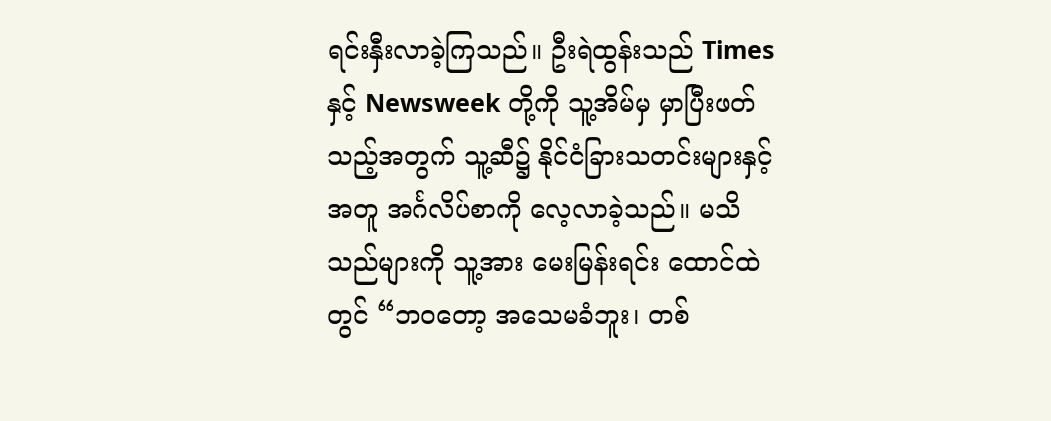ရင်းနှီးလာခဲ့ကြသည်။ ဦးရဲထွန်းသည် Times နှင့် Newsweek တို့ကို သူ့အိမ်မှ မှာပြီးဖတ်သည့်အတွက် သူ့ဆီ၌ နိုင်ငံခြားသတင်းများနှင့်အတူ အင်္ဂလိပ်စာကို လေ့လာခဲ့သည်။ မသိသည်များကို သူ့အား မေးမြန်းရင်း ထောင်ထဲတွင် “ဘဝတော့ အသေမခံဘူး၊ တစ်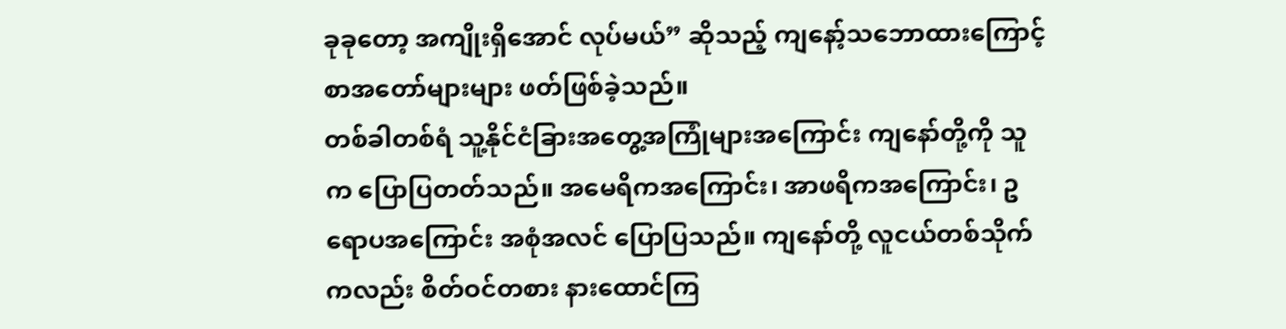ခုခုတော့ အကျိုးရှိအောင် လုပ်မယ်” ဆိုသည့် ကျနော့်သဘောထားကြောင့် စာအတော်များများ ဖတ်ဖြစ်ခဲ့သည်။
တစ်ခါတစ်ရံ သူ့နိုင်ငံခြားအတွေ့အကြုံများအကြောင်း ကျနော်တို့ကို သူက ပြောပြတတ်သည်။ အမေရိကအကြောင်း၊ အာဖရိကအကြောင်း၊ ဥရောပအကြောင်း အစုံအလင် ပြောပြသည်။ ကျနော်တို့ လူငယ်တစ်သိုက်ကလည်း စိတ်ဝင်တစား နားထောင်ကြ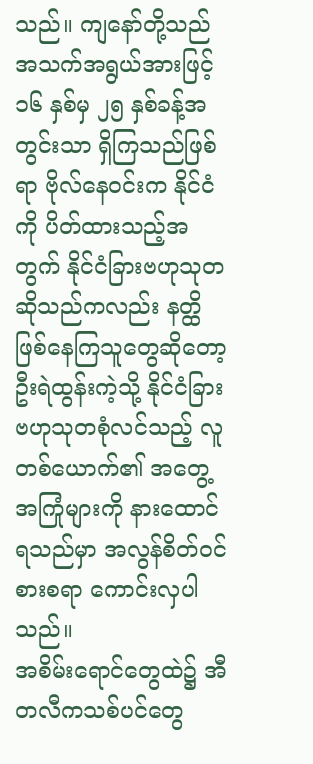သည်။ ကျနော်တို့သည် အသက်အရွယ်အားဖြင့် ၁၆ နှစ်မှ ၂၅ နှစ်ခန့်အတွင်းသာ ရှိကြသည်ဖြစ်ရာ ဗိုလ်နေဝင်းက နိုင်ငံကို ပိတ်ထားသည့်အတွက် နိုင်ငံခြားဗဟုသုတဆိုသည်ကလည်း နတ္ထိဖြစ်နေကြသူတွေဆိုတော့ ဦးရဲထွန်းကဲ့သို့ နိုင်ငံခြားဗဟုသုတစုံလင်သည့် လူတစ်ယောက်၏ အတွေ့အကြုံများကို နားထောင်ရသည်မှာ အလွန်စိတ်ဝင်စားစရာ ကောင်းလှပါသည်။
အစိမ်းရောင်တွေထဲ၌ အီတလီကသစ်ပင်တွေ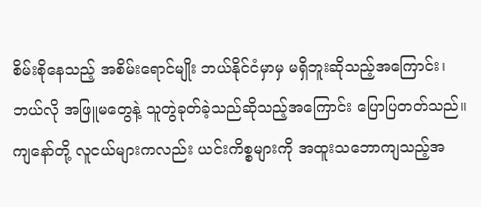စိမ်းစိုနေသည့် အစိမ်းရောင်မျိုး ဘယ်နိုင်ငံမှာမှ မရှိဘူးဆိုသည့်အကြောင်း၊ ဘယ်လို အဖြူမတွေနဲ့ သူတွဲခုတ်ခဲ့သည်ဆိုသည့်အကြောင်း ပြောပြတတ်သည်။ ကျနော်တို့ လူငယ်များကလည်း ယင်းကိစ္စများကို အထူးသဘောကျသည့်အ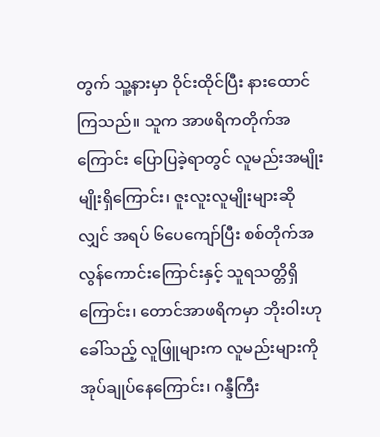တွက် သူ့နားမှာ ဝိုင်းထိုင်ပြီး နားထောင်ကြသည်။ သူက အာဖရိကတိုက်အကြောင်း ပြောပြခဲ့ရာတွင် လူမည်းအမျိုးမျိုးရှိကြောင်း၊ ဇူးလူးလူမျိုးများဆိုလျှင် အရပ် ၆ပေကျော်ပြီး စစ်တိုက်အလွန်ကောင်းကြောင်းနှင့် သူရသတ္တိရှိကြောင်း၊ တောင်အာဖရိကမှာ ဘိုးဝါးဟု ခေါ်သည့် လူဖြူများက လူမည်းများကို အုပ်ချုပ်နေကြောင်း၊ ဂန္ဒီကြီး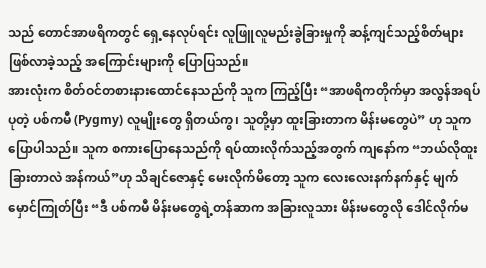သည် တောင်အာဖရိကတွင် ရှေ့နေလုပ်ရင်း လူဖြူလူမည်းခွဲခြားမှုကို ဆန့်ကျင်သည့်စိတ်များ ဖြစ်လာခဲ့သည့် အကြောင်းများကို ပြောပြသည်။
အားလုံးက စိတ်ဝင်တစားနားထောင်နေသည်ကို သူက ကြည့်ပြီး “အာဖရိကတိုက်မှာ အလွန်အရပ်ပုတဲ့ ပစ်ကမီ (Pygmy) လူမျိုးတွေ ရှိတယ်ကွ၊ သူတို့မှာ ထူးခြားတာက မိန်းမတွေပဲ” ဟု သူက ပြောပါသည်။ သူက စကားပြောနေသည်ကို ရပ်ထားလိုက်သည့်အတွက် ကျနော်က “ဘယ်လိုထူးခြားတာလဲ အန်ကယ်”ဟု သိချင်ဇောနှင့် မေးလိုက်မိတော့ သူက လေးလေးနက်နက်နှင့် မျက်မှောင်ကြုတ်ပြီး “ဒီ ပစ်ကမီ မိန်းမတွေရဲ့တန်ဆာက အခြားလူသား မိန်းမတွေလို ဒေါင်လိုက်မ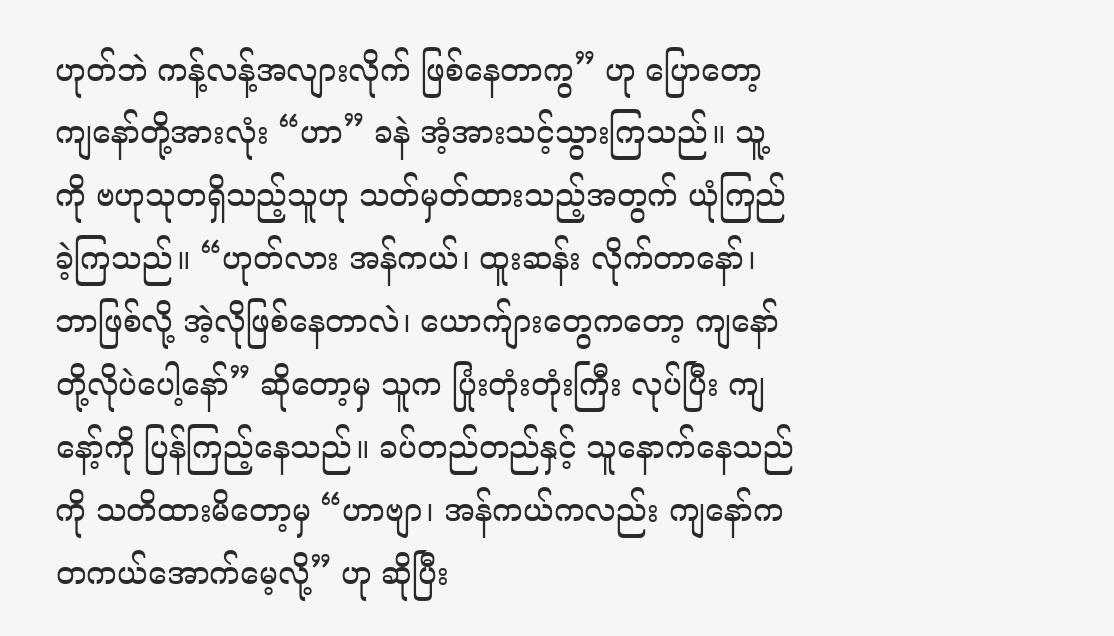ဟုတ်ဘဲ ကန့်လန့်အလျားလိုက် ဖြစ်နေတာကွ” ဟု ပြောတော့ ကျနော်တို့အားလုံး “ဟာ” ခနဲ အံ့အားသင့်သွားကြသည်။ သူ့ကို ဗဟုသုတရှိသည့်သူဟု သတ်မှတ်ထားသည့်အတွက် ယုံကြည်ခဲ့ကြသည်။ “ဟုတ်လား အန်ကယ်၊ ထူးဆန်း လိုက်တာနော်၊ ဘာဖြစ်လို့ အဲ့လိုဖြစ်နေတာလဲ၊ ယောက်ျားတွေကတော့ ကျနော်တို့လိုပဲပေါ့နော်” ဆိုတော့မှ သူက ပြုံးတုံးတုံးကြီး လုပ်ပြီး ကျနော့်ကို ပြန်ကြည့်နေသည်။ ခပ်တည်တည်နှင့် သူနောက်နေသည်ကို သတိထားမိတော့မှ “ဟာဗျာ၊ အန်ကယ်ကလည်း ကျနော်က တကယ်အောက်မေ့လို့” ဟု ဆိုပြီး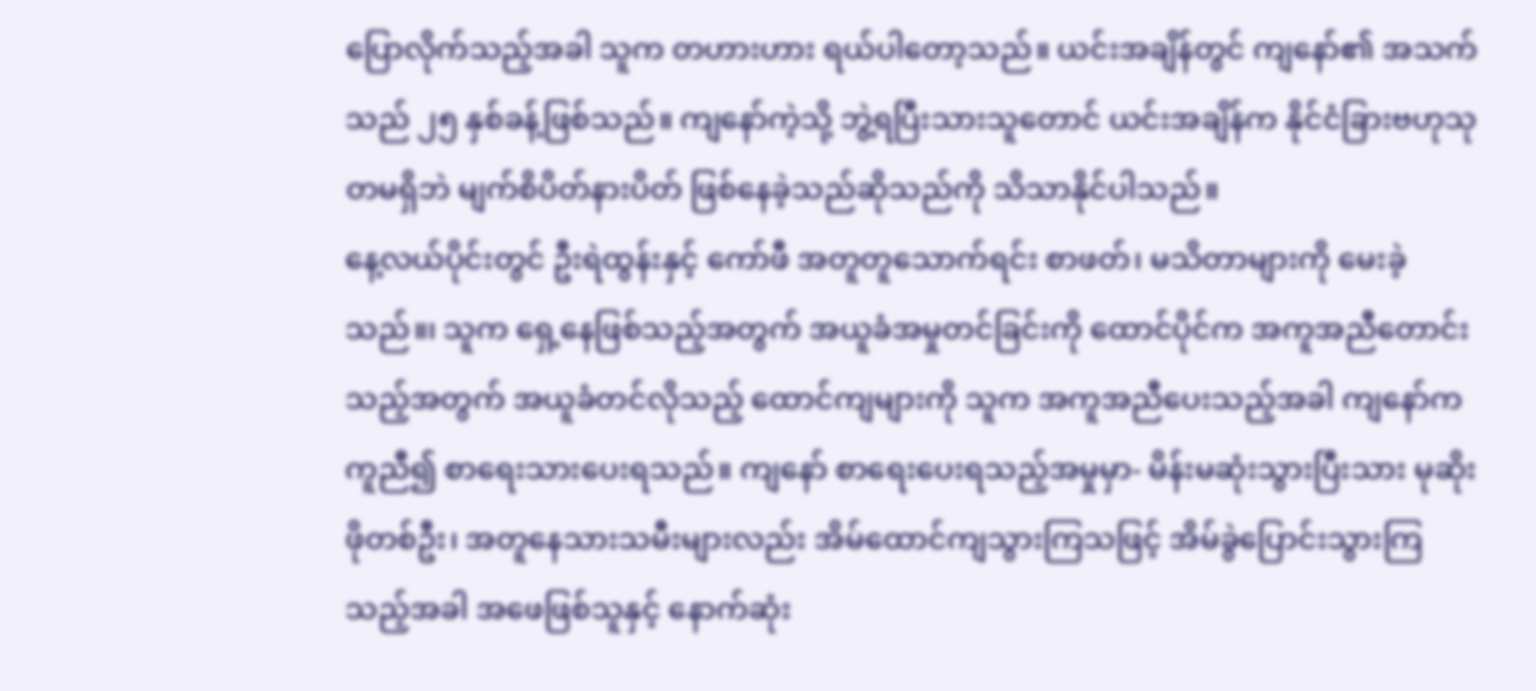ပြောလိုက်သည့်အခါ သူက တဟားဟား ရယ်ပါတော့သည်။ ယင်းအချိန်တွင် ကျနော်၏ အသက်သည် ၂၅ နှစ်ခန့်ဖြစ်သည်။ ကျနော်ကဲ့သို့ ဘွဲ့ရပြီးသားသူတောင် ယင်းအချိန်က နိုင်ငံခြားဗဟုသုတမရှိဘဲ မျက်စိပိတ်နားပိတ် ဖြစ်နေခဲ့သည်ဆိုသည်ကို သိသာနိုင်ပါသည်။
နေ့လယ်ပိုင်းတွင် ဦးရဲထွန်းနှင့် ကော်ဖီ အတူတူသောက်ရင်း စာဖတ်၊ မသိတာများကို မေးခဲ့သည်။၊ သူက ရှေ့နေဖြစ်သည့်အတွက် အယူခံအမှုတင်ခြင်းကို ထောင်ပိုင်က အကူအညီတောင်းသည့်အတွက် အယူခံတင်လိုသည့် ထောင်ကျများကို သူက အကူအညီပေးသည့်အခါ ကျနော်က ကူညီ၍ စာရေးသားပေးရသည်။ ကျနော် စာရေးပေးရသည့်အမှုမှာ- မိန်းမဆုံးသွားပြီးသား မုဆိုးဖိုတစ်ဦး၊ အတူနေသားသမီးများလည်း အိမ်ထောင်ကျသွားကြသဖြင့် အိမ်ခွဲပြောင်းသွားကြသည့်အခါ အဖေဖြစ်သူနှင့် နောက်ဆုံး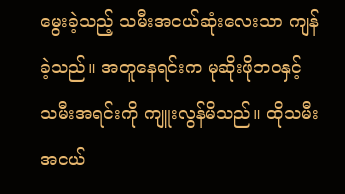မွေးခဲ့သည့် သမီးအငယ်ဆုံးလေးသာ ကျန်ခဲ့သည်။ အတူနေရင်းက မုဆိုးဖိုဘဝနှင့် သမီးအရင်းကို ကျူးလွန်မိသည်။ ထိုသမီးအငယ်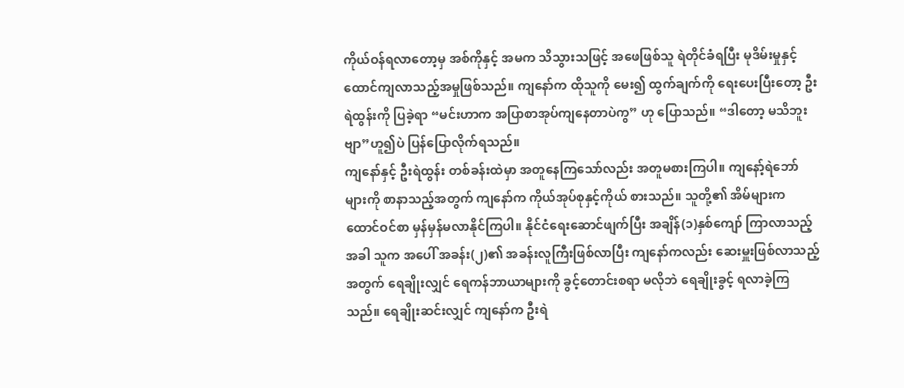ကိုယ်ဝန်ရလာတော့မှ အစ်ကိုနှင့် အမက သိသွားသဖြင့် အဖေဖြစ်သူ ရဲတိုင်ခံရပြီး မုဒိမ်းမှုနှင့် ထောင်ကျလာသည့်အမှုဖြစ်သည်။ ကျနော်က ထိုသူကို မေး၍ ထွက်ချက်ကို ရေးပေးပြီးတော့ ဦးရဲထွန်းကို ပြခဲ့ရာ “မင်းဟာက အပြာစာအုပ်ကျနေတာပဲကွ” ဟု ပြောသည်။ “ဒါတော့ မသိဘူးဗျာ”ဟူ၍ပဲ ပြန်ပြောလိုက်ရသည်။
ကျနော်နှင့် ဦးရဲထွန်း တစ်ခန်းထဲမှာ အတူနေကြသော်လည်း အတူမစားကြပါ။ ကျနော့်ရဲဘော်များကို စာနာသည့်အတွက် ကျနော်က ကိုယ်အုပ်စုနှင့်ကိုယ် စားသည်။ သူတို့၏ အိမ်များက ထောင်ဝင်စာ မှန်မှန်မလာနိုင်ကြပါ။ နိုင်ငံရေးဆောင်ဖျက်ပြီး အချိန်(၁)နှစ်ကျော် ကြာလာသည့်အခါ သူက အပေါ် အခန်း(၂)၏ အခန်းလူကြီးဖြစ်လာပြီး ကျနော်ကလည်း ဆေးမှူးဖြစ်လာသည့်အတွက် ရေချိုးလျှင် ရေကန်ဘာယာများကို ခွင့်တောင်းစရာ မလိုဘဲ ရေချိုးခွင့် ရလာခဲ့ကြသည်။ ရေချိုးဆင်းလျှင် ကျနော်က ဦးရဲ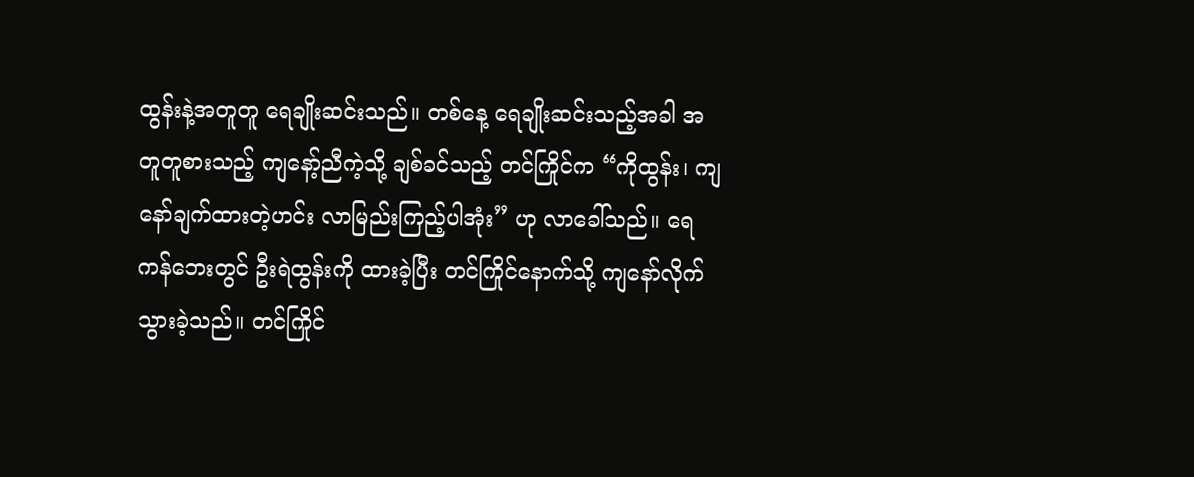ထွန်းနဲ့အတူတူ ရေချိုးဆင်းသည်။ တစ်နေ့ ရေချိုးဆင်းသည့်အခါ အတူတူစားသည့် ကျနော့်ညီကဲ့သို့ ချစ်ခင်သည့် တင်ကြိုင်က “ကိုထွန်း၊ ကျနော်ချက်ထားတဲ့ဟင်း လာမြည်းကြည့်ပါအုံး” ဟု လာခေါ်သည်။ ရေကန်ဘေးတွင် ဦးရဲထွန်းကို ထားခဲ့ပြီး တင်ကြိုင်နောက်သို့ ကျနော်လိုက်သွားခဲ့သည်။ တင်ကြိုင်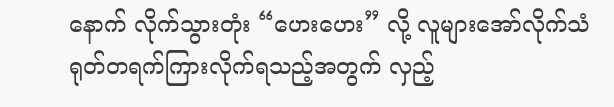နောက် လိုက်သွားတုံး “ဟေးဟေး” လို့ လူများအော်လိုက်သံ ရုတ်တရက်ကြားလိုက်ရသည့်အတွက် လှည့်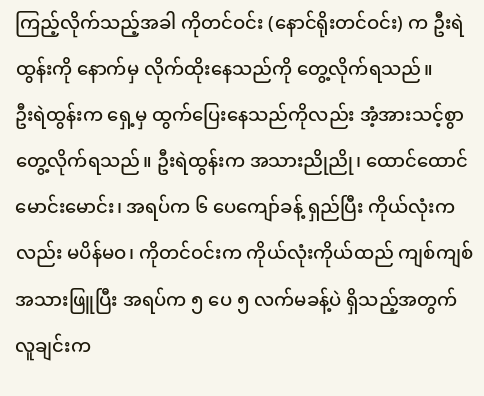ကြည့်လိုက်သည့်အခါ ကိုတင်ဝင်း (နောင်ရိုးတင်ဝင်း) က ဦးရဲထွန်းကို နောက်မှ လိုက်ထိုးနေသည်ကို တွေ့လိုက်ရသည်။
ဦးရဲထွန်းက ရှေ့မှ ထွက်ပြေးနေသည်ကိုလည်း အံ့အားသင့်စွာ တွေ့လိုက်ရသည်။ ဦးရဲထွန်းက အသားညိုညို၊ ထောင်ထောင်မောင်းမောင်း၊ အရပ်က ၆ ပေကျော်ခန့် ရှည်ပြီး ကိုယ်လုံးကလည်း မပိန်မဝ၊ ကိုတင်ဝင်းက ကိုယ်လုံးကိုယ်ထည် ကျစ်ကျစ် အသားဖြူပြီး အရပ်က ၅ ပေ ၅ လက်မခန့်ပဲ ရှိသည့်အတွက် လူချင်းက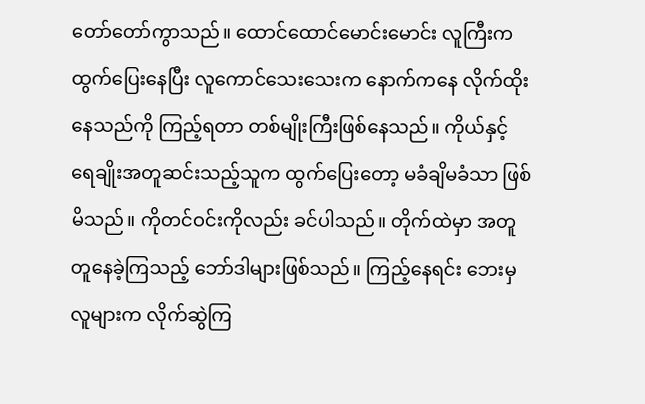တော်တော်ကွာသည်။ ထောင်ထောင်မောင်းမောင်း လူကြီးက ထွက်ပြေးနေပြီး လူကောင်သေးသေးက နောက်ကနေ လိုက်ထိုးနေသည်ကို ကြည့်ရတာ တစ်မျိုးကြီးဖြစ်နေသည်။ ကိုယ်နှင့် ရေချိုးအတူဆင်းသည့်သူက ထွက်ပြေးတော့ မခံချိမခံသာ ဖြစ်မိသည်။ ကိုတင်ဝင်းကိုလည်း ခင်ပါသည်။ တိုက်ထဲမှာ အတူတူနေခဲ့ကြသည့် ဘော်ဒါများဖြစ်သည်။ ကြည့်နေရင်း ဘေးမှလူများက လိုက်ဆွဲကြ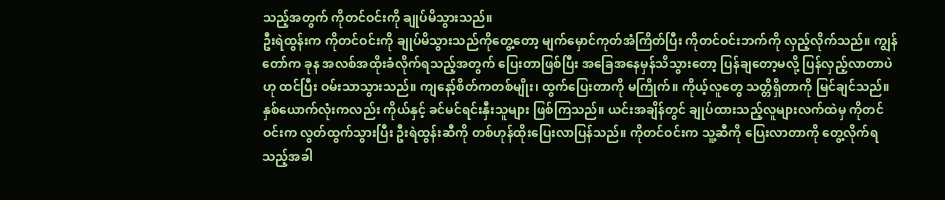သည့်အတွက် ကိုတင်ဝင်းကို ချုပ်မိသွားသည်။
ဦးရဲထွန်းက ကိုတင်ဝင်းကို ချုပ်မိသွားသည်ကိုတွေ့တော့ မျက်မှောင်ကုတ်အံကြိတ်ပြီး ကိုတင်ဝင်းဘက်ကို လှည့်လိုက်သည်။ ကျွန်တော်က ခုန အလစ်အထိုးခံလိုက်ရသည့်အတွက် ပြေးတာဖြစ်ပြီး အခြေအနေမှန်သိသွားတော့ ပြန်ချတော့မလို့ ပြန်လှည့်လာတာပဲဟု ထင်ပြီး ဝမ်းသာသွားသည်။ ကျနော့်စိတ်ကတစ်မျိုး၊ ထွက်ပြေးတာကို မကြိုက်။ ကိုယ့်လူတွေ သတ္တိရှိတာကို မြင်ချင်သည်။ နှစ်ယောက်လုံးကလည်း ကိုယ်နှင့် ခင်မင်ရင်းနှီးသူများ ဖြစ်ကြသည်။ ယင်းအချိန်တွင် ချုပ်ထားသည့်လူများလက်ထဲမှ ကိုတင်ဝင်းက လွတ်ထွက်သွားပြီး ဦးရဲထွန်းဆီကို တစ်ဟုန်ထိုးပြေးလာပြန်သည်။ ကိုတင်ဝင်းက သူ့ဆီကို ပြေးလာတာကို တွေ့လိုက်ရသည့်အခါ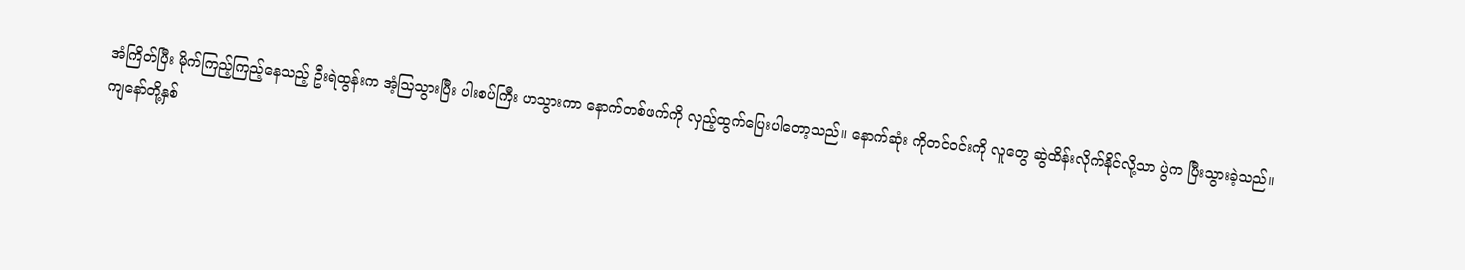အံကြိတ်ပြီး မိုက်ကြည့်ကြည့်နေသည့် ဦးရဲထွန်းက အံ့သြသွားပြီး ပါးစပ်ကြီး ဟသွားကာ နောက်တစ်ဖက်ကို လှည့်ထွက်ပြေးပါတော့သည်။ နောက်ဆုံး ကိုတင်ဝင်းကို လူတွေ ဆွဲထိန်းလိုက်နိုင်လို့သာ ပွဲက ပြီးသွားခဲ့သည်။
ကျနော်တို့နှစ်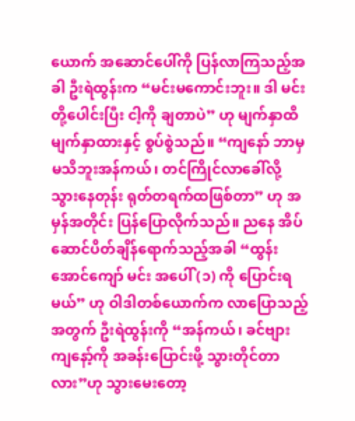ယောက် အဆောင်ပေါ်ကို ပြန်လာကြသည့်အခါ ဦးရဲထွန်းက “မင်းမကောင်းဘူး။ ဒါ မင်းတို့ပေါင်းပြီး ငါ့ကို ချတာပဲ” ဟု မျက်နှာထိမျက်နှာထားနှင့် စွပ်စွဲသည်။ “ကျနော် ဘာမှမသိဘူးအန်ကယ်၊ တင်ကြိုင်လာခေါ်လို့ သွားနေတုန်း ရုတ်တရက်ထဖြစ်တာ” ဟု အမှန်အတိုင်း ပြန်ပြောလိုက်သည်။ ညနေ အိပ်ဆောင်ပိတ်ချိန်ရောက်သည့်အခါ “ထွန်းအောင်ကျော် မင်း အပေါ် (၁) ကို ပြောင်းရမယ်” ဟု ဝါဒါတစ်ယောက်က လာပြောသည့်အတွက် ဦးရဲထွန်းကို “အန်ကယ်၊ ခင်ဗျား ကျနော့်ကို အခန်းပြောင်းဖို့ သွားတိုင်တာလား”ဟု သွားမေးတော့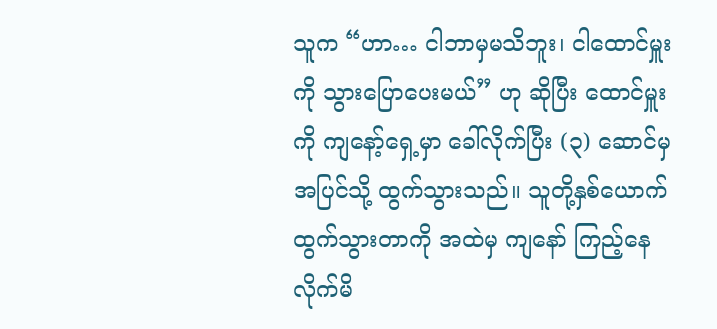သူက “ဟာ… ငါဘာမှမသိဘူး၊ ငါထောင်မှူးကို သွားပြောပေးမယ်” ဟု ဆိုပြီး ထောင်မှူးကို ကျနော့်ရှေ့မှာ ခေါ်လိုက်ပြီး (၃) ဆောင်မှ အပြင်သို့ ထွက်သွားသည်။ သူတို့နှစ်ယောက် ထွက်သွားတာကို အထဲမှ ကျနော် ကြည့်နေလိုက်မိ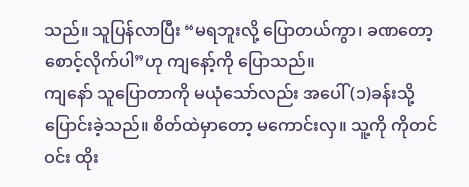သည်။ သူပြန်လာပြီး “မရဘူးလို့ ပြောတယ်ကွာ၊ ခဏတော့ စောင့်လိုက်ပါ”ဟု ကျနော့်ကို ပြောသည်။
ကျနော် သူပြောတာကို မယုံသော်လည်း အပေါ်(၁)ခန်းသို့ ပြောင်းခဲ့သည်။ စိတ်ထဲမှာတော့ မကောင်းလှ။ သူ့ကို ကိုတင်ဝင်း ထိုး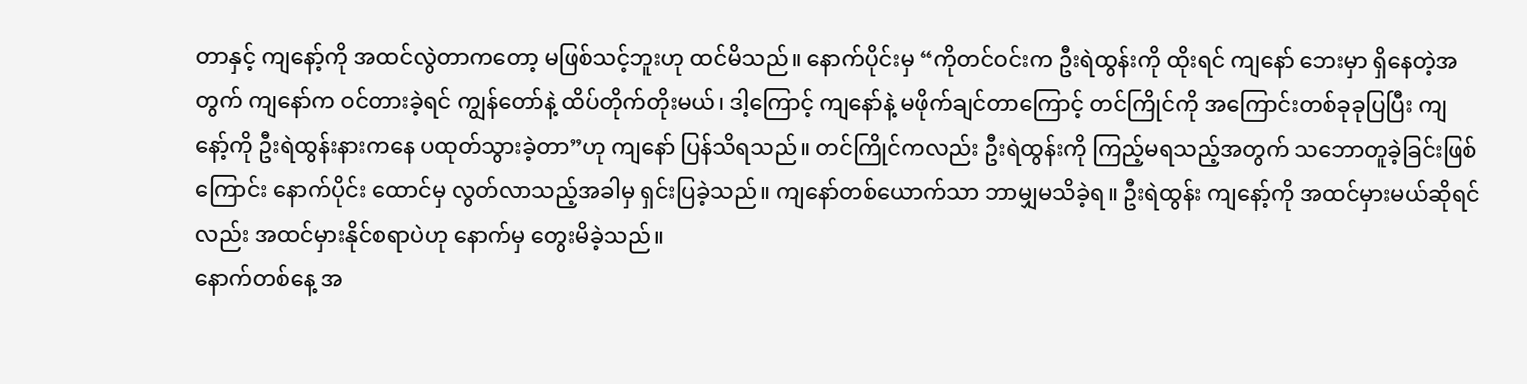တာနှင့် ကျနော့်ကို အထင်လွဲတာကတော့ မဖြစ်သင့်ဘူးဟု ထင်မိသည်။ နောက်ပိုင်းမှ “ကိုတင်ဝင်းက ဦးရဲထွန်းကို ထိုးရင် ကျနော် ဘေးမှာ ရှိနေတဲ့အတွက် ကျနော်က ဝင်တားခဲ့ရင် ကျွန်တော်နဲ့ ထိပ်တိုက်တိုးမယ်၊ ဒါ့ကြောင့် ကျနော်နဲ့ မဖိုက်ချင်တာကြောင့် တင်ကြိုင်ကို အကြောင်းတစ်ခုခုပြပြီး ကျနော့်ကို ဦးရဲထွန်းနားကနေ ပထုတ်သွားခဲ့တာ”ဟု ကျနော် ပြန်သိရသည်။ တင်ကြိုင်ကလည်း ဦးရဲထွန်းကို ကြည့်မရသည့်အတွက် သဘောတူခဲ့ခြင်းဖြစ်ကြောင်း နောက်ပိုင်း ထောင်မှ လွတ်လာသည့်အခါမှ ရှင်းပြခဲ့သည်။ ကျနော်တစ်ယောက်သာ ဘာမျှမသိခဲ့ရ။ ဦးရဲထွန်း ကျနော့်ကို အထင်မှားမယ်ဆိုရင်လည်း အထင်မှားနိုင်စရာပဲဟု နောက်မှ တွေးမိခဲ့သည်။
နောက်တစ်နေ့ အ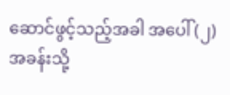ဆောင်ဖွင့်သည့်အခါ အပေါ် (၂) အခန်းသို့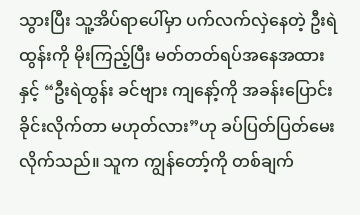သွားပြီး သူ့အိပ်ရာပေါ်မှာ ပက်လက်လှဲနေတဲ့ ဦးရဲထွန်းကို မိုးကြည့်ပြီး မတ်တတ်ရပ်အနေအထားနှင့် “ဦးရဲထွန်း ခင်ဗျား ကျနော့်ကို အခန်းပြောင်းခိုင်းလိုက်တာ မဟုတ်လား”ဟု ခပ်ပြတ်ပြတ်မေးလိုက်သည်။ သူက ကျွန်တော့်ကို တစ်ချက်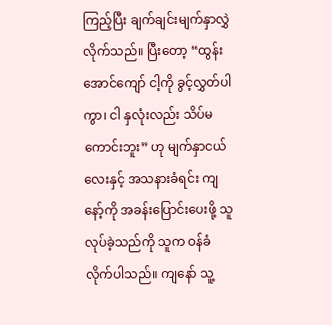ကြည့်ပြီး ချက်ချင်းမျက်နှာလွှဲလိုက်သည်။ ပြီးတော့ “ထွန်းအောင်ကျော် ငါ့ကို ခွင့်လွှတ်ပါကွာ၊ ငါ နှလုံးလည်း သိပ်မကောင်းဘူး” ဟု မျက်နှာငယ်လေးနှင့် အသနားခံရင်း ကျနော့်ကို အခန်းပြောင်းပေးဖို့ သူလုပ်ခဲ့သည်ကို သူက ဝန်ခံလိုက်ပါသည်။ ကျနော် သူ့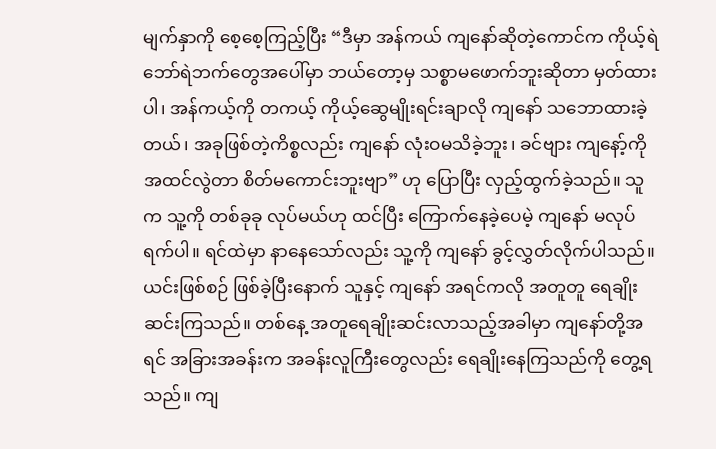မျက်နှာကို စေ့စေ့ကြည့်ပြီး “ဒီမှာ အန်ကယ် ကျနော်ဆိုတဲ့ကောင်က ကိုယ့်ရဲဘော်ရဲဘက်တွေအပေါ်မှာ ဘယ်တော့မှ သစ္စာမဖောက်ဘူးဆိုတာ မှတ်ထားပါ၊ အန်ကယ့်ကို တကယ့် ကိုယ့်ဆွေမျိုးရင်းချာလို ကျနော် သဘောထားခဲ့တယ်၊ အခုဖြစ်တဲ့ကိစ္စလည်း ကျနော် လုံးဝမသိခဲ့ဘူး၊ ခင်ဗျား ကျနော့်ကို အထင်လွဲတာ စိတ်မကောင်းဘူးဗျာ” ဟု ပြောပြီး လှည့်ထွက်ခဲ့သည်။ သူက သူ့ကို တစ်ခုခု လုပ်မယ်ဟု ထင်ပြီး ကြောက်နေခဲ့ပေမဲ့ ကျနော် မလုပ်ရက်ပါ။ ရင်ထဲမှာ နာနေသော်လည်း သူ့ကို ကျနော် ခွင့်လွှတ်လိုက်ပါသည်။
ယင်းဖြစ်စဉ် ဖြစ်ခဲ့ပြီးနောက် သူနှင့် ကျနော် အရင်ကလို အတူတူ ရေချိုးဆင်းကြသည်။ တစ်နေ့ အတူရေချိုးဆင်းလာသည့်အခါမှာ ကျနော်တို့အရင် အခြားအခန်းက အခန်းလူကြီးတွေလည်း ရေချိုးနေကြသည်ကို တွေ့ရသည်။ ကျ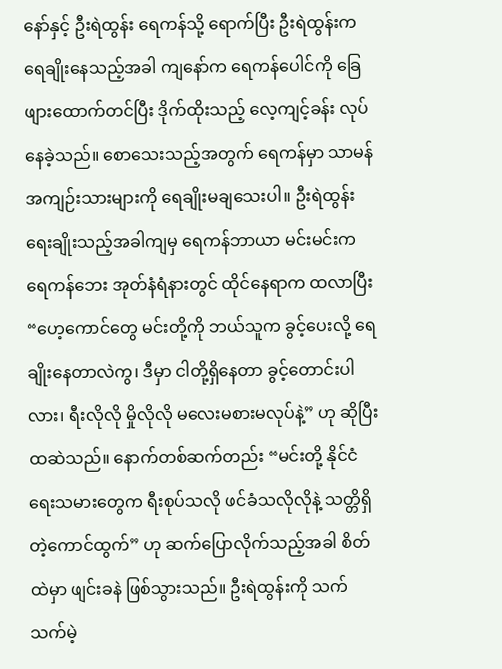နော်နှင့် ဦးရဲထွန်း ရေကန်သို့ ရောက်ပြီး ဦးရဲထွန်းက ရေချိုးနေသည့်အခါ ကျနော်က ရေကန်ပေါင်ကို ခြေဖျားထောက်တင်ပြီး ဒိုက်ထိုးသည့် လေ့ကျင့်ခန်း လုပ်နေခဲ့သည်။ စောသေးသည့်အတွက် ရေကန်မှာ သာမန်အကျဉ်းသားများကို ရေချိုးမချသေးပါ။ ဦးရဲထွန်း ရေးချိုးသည့်အခါကျမှ ရေကန်ဘာယာ မင်းမင်းက ရေကန်ဘေး အုတ်နံရံနားတွင် ထိုင်နေရာက ထလာပြီး “ဟေ့ကောင်တွေ မင်းတို့ကို ဘယ်သူက ခွင့်ပေးလို့ ရေချိုးနေတာလဲကွ၊ ဒီမှာ ငါတို့ရှိနေတာ ခွင့်တောင်းပါလား၊ ရီးလိုလို မှိုလိုလို မလေးမစားမလုပ်နဲ့” ဟု ဆိုပြီး ထဆဲသည်။ နောက်တစ်ဆက်တည်း “မင်းတို့ နိုင်ငံရေးသမားတွေက ရီးစုပ်သလို ဖင်ခံသလိုလိုနဲ့ သတ္တိရှိတဲ့ကောင်ထွက်” ဟု ဆက်ပြောလိုက်သည့်အခါ စိတ်ထဲမှာ ဖျင်းခနဲ ဖြစ်သွားသည်။ ဦးရဲထွန်းကို သက်သက်မဲ့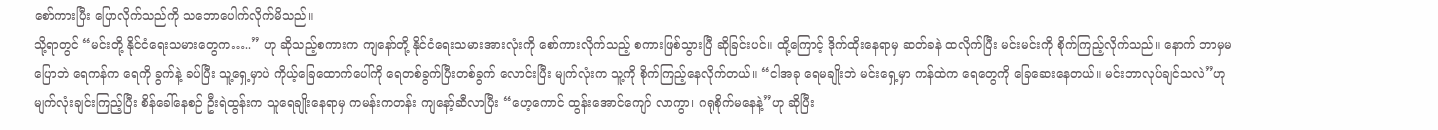စော်ကားပြီး ပြောလိုက်သည်ကို သဘောပေါက်လိုက်မိသည်။
သို့ရာတွင် “မင်းတို့ နိုင်ငံရေးသမားတွေက…..” ဟု ဆိုသည့်စကားက ကျနော်တို့ နိုင်ငံရေးသမားအားလုံးကို စော်ကားလိုက်သည့် စကားဖြစ်သွားပြီ ဆိုခြင်းပင်။ ထို့ကြောင့် ဒိုက်ထိုးနေရာမှ ဆတ်ခနဲ ထလိုက်ပြီး မင်းမင်းကို စိုက်ကြည့်လိုက်သည်။ နောက် ဘာမှမပြောဘဲ ရေကန်က ရေကို ခွက်နဲ့ ခပ်ပြီး သူ့ရှေ့မှာပဲ ကိုယ့်ခြေထောက်ပေါ်ကို ရေတစ်ခွက်ပြီးတစ်ခွက် လောင်းပြီး မျက်လုံးက သူ့ကို စိုက်ကြည့်နေလိုက်တယ်။ “ငါအခု ရေမချိုးဘဲ မင်းရှေ့မှာ ကန်ထဲက ရေတွေကို ခြေဆေးနေတယ်။ မင်းဘာလုပ်ချင်သလဲ”ဟု မျက်လုံးချင်းကြည့်ပြီး စိန်ခေါ်နေစဉ် ဦးရဲထွန်းက သူရေချိုးနေရာမှ ကမန်းကတန်း ကျနော့်ဆီလာပြီး “ဟေ့ကောင် ထွန်းအောင်ကျော် လာကွာ၊ ဂရုစိုက်မနေနဲ့”ဟု ဆိုပြီး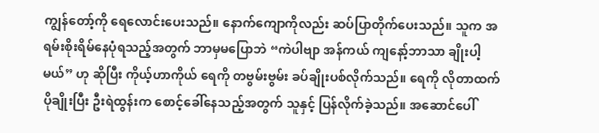ကျွန်တော့်ကို ရေလောင်းပေးသည်။ နောက်ကျောကိုလည်း ဆပ်ပြာတိုက်ပေးသည်။ သူက အရမ်းစိုးရိမ်နေပုံရသည့်အတွက် ဘာမှမပြောဘဲ “ကဲပါဗျာ အန်ကယ် ကျနော့်ဘာသာ ချိုးပါ့မယ်” ဟု ဆိုပြီး ကိုယ့်ဟာကိုယ် ရေကို တဗွမ်းဗွမ်း ခပ်ချိုးပစ်လိုက်သည်။ ရေကို လိုတာထက် ပိုချိုးပြီး ဦးရဲထွန်းက စောင့်ခေါ်နေသည့်အတွက် သူနှင့် ပြန်လိုက်ခဲ့သည်။ အဆောင်ပေါ်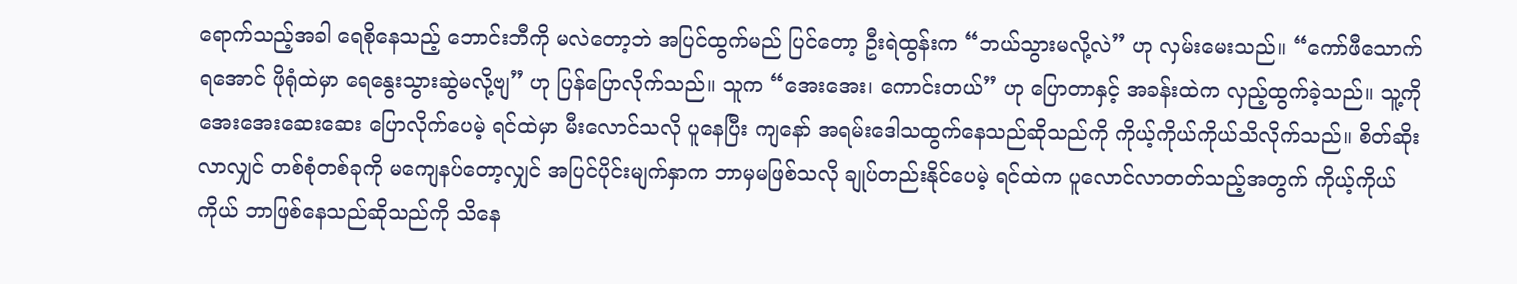ရောက်သည့်အခါ ရေစိုနေသည့် ဘောင်းဘီကို မလဲတော့ဘဲ အပြင်ထွက်မည် ပြင်တော့ ဦးရဲထွန်းက “ဘယ်သွားမလို့လဲ” ဟု လှမ်းမေးသည်။ “ကော်ဖီသောက်ရအောင် ဖိုရုံထဲမှာ ရေနွေးသွားဆွဲမလို့ဗျ” ဟု ပြန်ပြောလိုက်သည်။ သူက “အေးအေး၊ ကောင်းတယ်” ဟု ပြောတာနှင့် အခန်းထဲက လှည့်ထွက်ခဲ့သည်။ သူ့ကို အေးအေးဆေးဆေး ပြောလိုက်ပေမဲ့ ရင်ထဲမှာ မီးလောင်သလို ပူနေပြီး ကျနော် အရမ်းဒေါသထွက်နေသည်ဆိုသည်ကို ကိုယ့်ကိုယ်ကိုယ်သိလိုက်သည်။ စိတ်ဆိုးလာလျှင် တစ်စုံတစ်ခုကို မကျေနပ်တော့လျှင် အပြင်ပိုင်းမျက်နှာက ဘာမှမဖြစ်သလို ချုပ်တည်းနိုင်ပေမဲ့ ရင်ထဲက ပူလောင်လာတတ်သည့်အတွက် ကိုယ့်ကိုယ်ကိုယ် ဘာဖြစ်နေသည်ဆိုသည်ကို သိနေ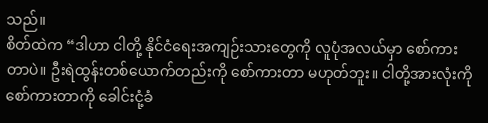သည်။
စိတ်ထဲက “ဒါဟာ ငါတို့ နိုင်ငံရေးအကျဉ်းသားတွေကို လူပုံအလယ်မှာ စော်ကားတာပဲ။ ဦးရဲထွန်းတစ်ယောက်တည်းကို စော်ကားတာ မဟုတ်ဘူး။ ငါတို့အားလုံးကို စော်ကားတာကို ခေါင်းငုံ့ခံ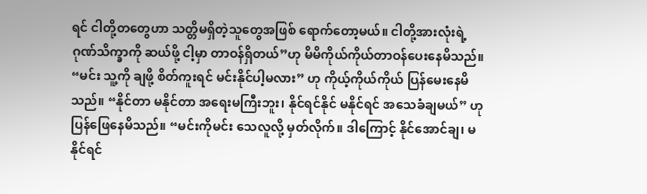ရင် ငါတို့တတွေဟာ သတ္တိမရှိတဲ့သူတွေအဖြစ် ရောက်တော့မယ်။ ငါတို့အားလုံးရဲ့ဂုဏ်သိက္ခာကို ဆယ်ဖို့ ငါ့မှာ တာဝန်ရှိတယ်”ဟု မိမိကိုယ်ကိုယ်တာဝန်ပေးနေမိသည်။ “မင်း သူ့ကို ချဖို့ စိတ်ကူးရင် မင်းနိုင်ပါ့မလား” ဟု ကိုယ့်ကိုယ်ကိုယ် ပြန်မေးနေမိသည်။ “နိုင်တာ မနိုင်တာ အရေးမကြီးဘူး၊ နိုင်ရင်နိုင် မနိုင်ရင် အသေခံချမယ်” ဟု ပြန်ဖြေနေမိသည်။ “မင်းကိုမင်း သေလူလို့ မှတ်လိုက်။ ဒါကြောင့် နိုင်အောင်ချ၊ မနိုင်ရင်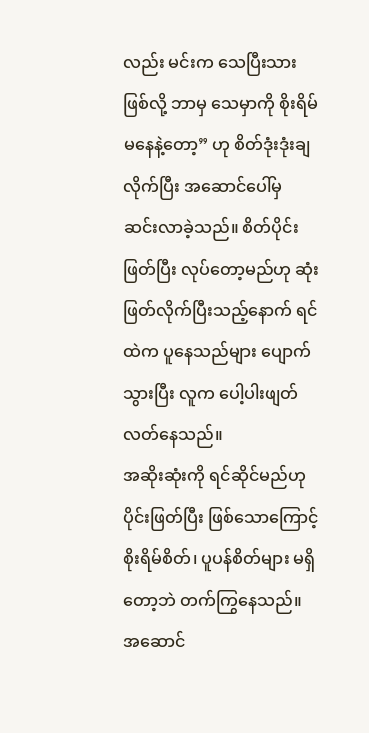လည်း မင်းက သေပြီးသားဖြစ်လို့ ဘာမှ သေမှာကို စိုးရိမ်မနေနဲ့တော့” ဟု စိတ်ဒုံးဒုံးချလိုက်ပြီး အဆောင်ပေါ်မှ ဆင်းလာခဲ့သည်။ စိတ်ပိုင်းဖြတ်ပြီး လုပ်တော့မည်ဟု ဆုံးဖြတ်လိုက်ပြီးသည့်နောက် ရင်ထဲက ပူနေသည်များ ပျောက်သွားပြီး လူက ပေါ့ပါးဖျတ်လတ်နေသည်။
အဆိုးဆုံးကို ရင်ဆိုင်မည်ဟု ပိုင်းဖြတ်ပြီး ဖြစ်သောကြောင့် စိုးရိမ်စိတ်၊ ပူပန်စိတ်များ မရှိတော့ဘဲ တက်ကြွနေသည်။ အဆောင်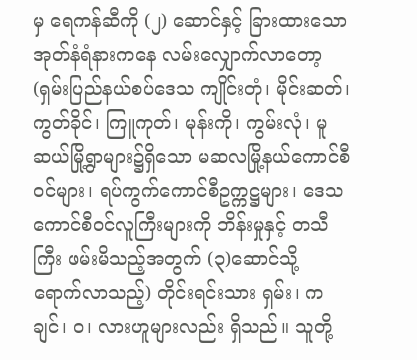မှ ရေကန်ဆီကို (၂) ဆောင်နှင့် ခြားထားသော အုတ်နံရံနားကနေ လမ်းလျှောက်လာတော့ (ရှမ်းပြည်နယ်စပ်ဒေသ ကျိုင်းတုံ၊ မိုင်းဆတ်၊ ကွတ်ခိုင်၊ ကြူကုတ်၊ မုန်းကို၊ ကွမ်းလုံ၊ မူဆယ်မြို့ရွာများ၌ရှိသော မဆလမြို့နယ်ကောင်စီဝင်များ၊ ရပ်ကွက်ကောင်စီဥက္ကဋ္ဌများ၊ ဒေသကောင်စီဝင်လူကြီးများကို ဘိန်းမှုနှင့် တသီကြီး ဖမ်းမိသည့်အတွက် (၃)ဆောင်သို့ ရောက်လာသည့်) တိုင်းရင်းသား ရှမ်း၊ ကချင်၊ ဝ၊ လားဟူများလည်း ရှိသည်။ သူတို့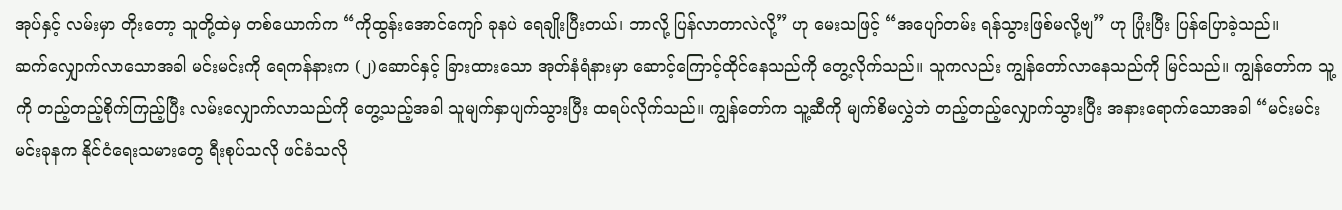အုပ်နှင့် လမ်းမှာ တိုးတော့ သူတို့ထဲမှ တစ်ယောက်က “ကိုထွန်းအောင်ကျော် ခုနပဲ ရေချိုးပြီးတယ်၊ ဘာလို့ ပြန်လာတာလဲလို့” ဟု မေးသဖြင့် “အပျော်တမ်း ရန်သွားဖြစ်မလို့ဗျ” ဟု ပြုံးပြီး ပြန်ပြောခဲ့သည်။
ဆက်လျှောက်လာသောအခါ မင်းမင်းကို ရေကန်နားက (၂)ဆောင်နှင့် ခြားထားသော အုတ်နံရံနားမှာ ဆောင့်ကြောင့်ထိုင်နေသည်ကို တွေ့လိုက်သည်။ သူကလည်း ကျွန်တော်လာနေသည်ကို မြင်သည်။ ကျွန်တော်က သူ့ကို တည့်တည့်စိုက်ကြည့်ပြီး လမ်းလျှောက်လာသည်ကို တွေ့သည့်အခါ သူမျက်နှာပျက်သွားပြီး ထရပ်လိုက်သည်။ ကျွန်တော်က သူ့ဆီကို မျက်စိမလွှဲဘဲ တည့်တည့်လျှောက်သွားပြီး အနားရောက်သောအခါ “မင်းမင်း မင်းခုနက နိုင်ငံရေးသမားတွေ ရီးစုပ်သလို ဖင်ခံသလို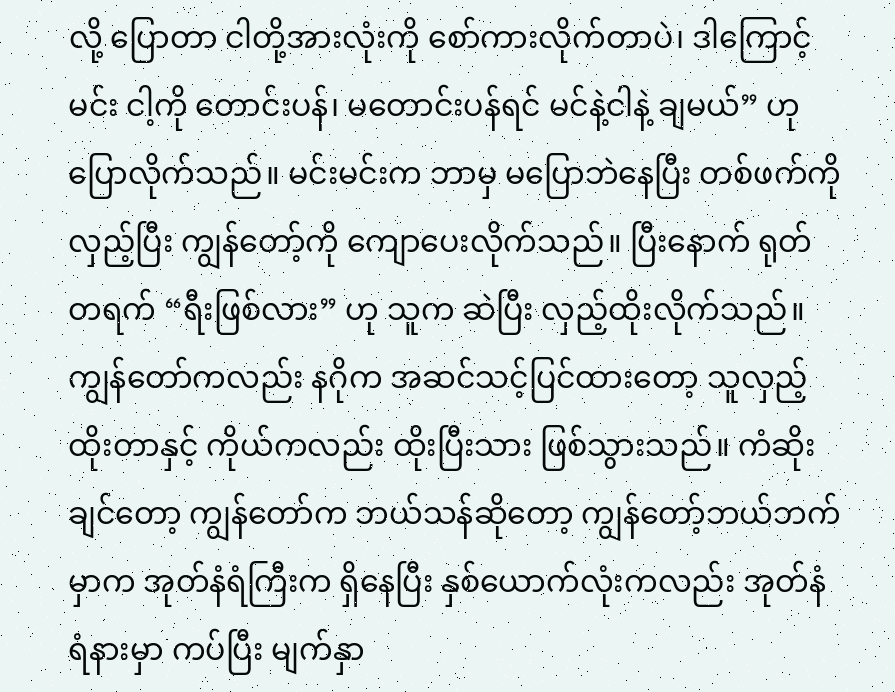လို့ ပြောတာ ငါတို့အားလုံးကို စော်ကားလိုက်တာပဲ၊ ဒါကြောင့် မင်း ငါ့ကို တောင်းပန်၊ မတောင်းပန်ရင် မင်နဲ့ငါနဲ့ ချမယ်” ဟု ပြောလိုက်သည်။ မင်းမင်းက ဘာမှ မပြောဘဲနေပြီး တစ်ဖက်ကို လှည့်ပြီး ကျွန်တော့်ကို ကျောပေးလိုက်သည်။ ပြီးနောက် ရုတ်တရက် “ရီးဖြစ်လား” ဟု သူက ဆဲပြီး လှည့်ထိုးလိုက်သည်။ ကျွန်တော်ကလည်း နဂိုက အဆင်သင့်ပြင်ထားတော့ သူလှည့်ထိုးတာနှင့် ကိုယ်ကလည်း ထိုးပြီးသား ဖြစ်သွားသည်။ ကံဆိုးချင်တော့ ကျွန်တော်က ဘယ်သန်ဆိုတော့ ကျွန်တော့်ဘယ်ဘက်မှာက အုတ်နံရံကြီးက ရှိနေပြီး နှစ်ယောက်လုံးကလည်း အုတ်နံရံနားမှာ ကပ်ပြီး မျက်နှာ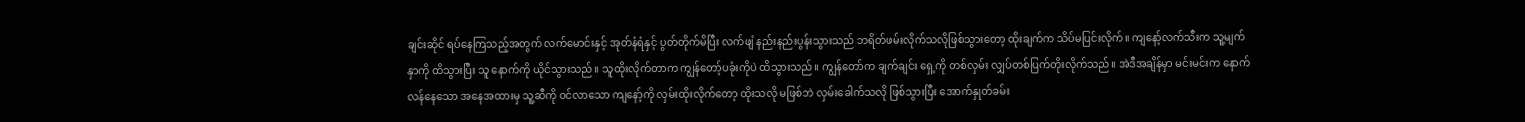ချင်းဆိုင် ရပ်နေကြသည့်အတွက် လက်မောင်းနှင့် အုတ်နံရံနှင့် ပွတ်တိုက်မိပြီး လက်ဖျံ နည်းနည်းပွန်းသွားသည် ဘရိတ်ဖမ်းလိုက်သလိုဖြစ်သွားတော့ ထိုးချက်က သိပ်မပြင်းလိုက်။ ကျနော့်လက်သီးက သူ့မျက်နှာကို ထိသွားပြီး သူ နောက်ကို ယိုင်သွားသည်။ သူထိုးလိုက်တာက ကျွန်တော့်ပခုံးကိုပဲ ထိသွားသည်။ ကျွန်တော်က ချက်ချင်း ရှေ့ကို တစ်လှမ်း လျှပ်တစ်ပြက်တိုးလိုက်သည်။ အဲဒီအချိန်မှာ မင်းမင်းက နောက်လန်နေသော အနေအထားမှ သူ့ဆီကို ဝင်လာသော ကျနော့်ကို လှမ်းထိုးလိုက်တော့ ထိုးသလို မဖြစ်ဘဲ လှမ်းခေါက်သလို ဖြစ်သွားပြီး အောက်နှုတ်ခမ်း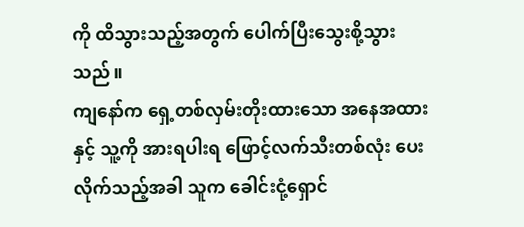ကို ထိသွားသည့်အတွက် ပေါက်ပြီးသွေးစို့သွားသည်။
ကျနော်က ရှေ့တစ်လှမ်းတိုးထားသော အနေအထားနှင့် သူ့ကို အားရပါးရ ဖြောင့်လက်သီးတစ်လုံး ပေးလိုက်သည့်အခါ သူက ခေါင်းငုံ့ရှောင်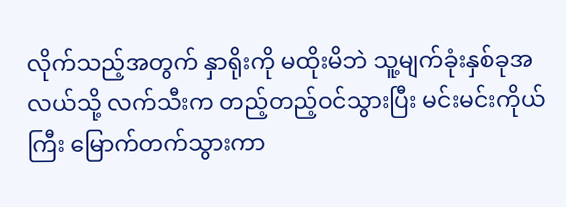လိုက်သည့်အတွက် နှာရိုးကို မထိုးမိဘဲ သူ့မျက်ခုံးနှစ်ခုအလယ်သို့ လက်သီးက တည့်တည့်ဝင်သွားပြီး မင်းမင်းကိုယ်ကြီး မြောက်တက်သွားကာ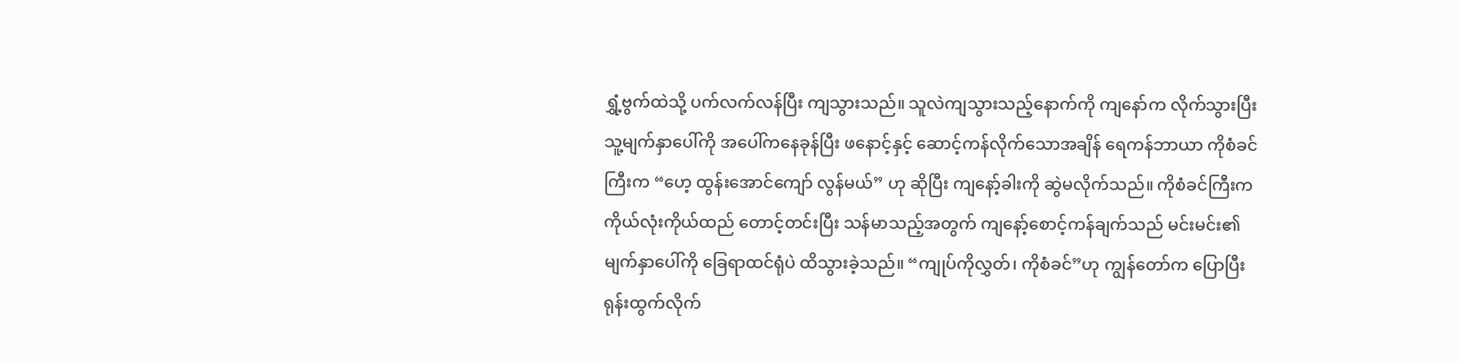ရွှံ့ဗွက်ထဲသို့ ပက်လက်လန်ပြီး ကျသွားသည်။ သူလဲကျသွားသည့်နောက်ကို ကျနော်က လိုက်သွားပြီး သူ့မျက်နှာပေါ်ကို အပေါ်ကနေခုန်ပြီး ဖနောင့်နှင့် ဆောင့်ကန်လိုက်သောအချိန် ရေကန်ဘာယာ ကိုစံခင်ကြီးက “ဟေ့ ထွန်းအောင်ကျော် လွန်မယ်” ဟု ဆိုပြီး ကျနော့်ခါးကို ဆွဲမလိုက်သည်။ ကိုစံခင်ကြီးက ကိုယ်လုံးကိုယ်ထည် တောင့်တင်းပြီး သန်မာသည့်အတွက် ကျနော့်စောင့်ကန်ချက်သည် မင်းမင်း၏ မျက်နှာပေါ်ကို ခြေရာထင်ရုံပဲ ထိသွားခဲ့သည်။ “ကျုပ်ကိုလွှတ်၊ ကိုစံခင်”ဟု ကျွန်တော်က ပြောပြီး ရုန်းထွက်လိုက်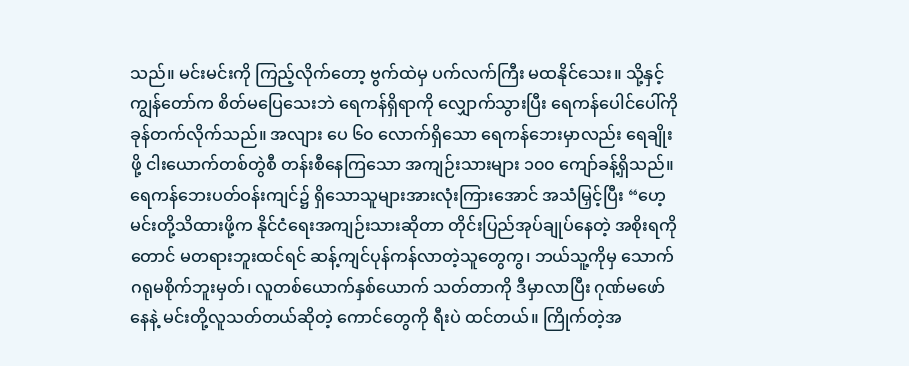သည်။ မင်းမင်းကို ကြည့်လိုက်တော့ ဗွက်ထဲမှ ပက်လက်ကြီး မထနိုင်သေး။ သို့နှင့် ကျွန်တော်က စိတ်မပြေသေးဘဲ ရေကန်ရှိရာကို လျှောက်သွားပြီး ရေကန်ပေါင်ပေါ်ကို ခုန်တက်လိုက်သည်။ အလျား ပေ ၆၀ လောက်ရှိသော ရေကန်ဘေးမှာလည်း ရေချိုးဖို့ ငါးယောက်တစ်တွဲစီ တန်းစီနေကြသော အကျဉ်းသားများ ၁၀၀ ကျော်ခန့်ရှိသည်။ ရေကန်ဘေးပတ်ဝန်းကျင်၌ ရှိသောသူများအားလုံးကြားအောင် အသံမြှင့်ပြီး “ဟေ့ မင်းတို့သိထားဖို့က နိုင်ငံရေးအကျဉ်းသားဆိုတာ တိုင်းပြည်အုပ်ချုပ်နေတဲ့ အစိုးရကိုတောင် မတရားဘူးထင်ရင် ဆန့်ကျင်ပုန်ကန်လာတဲ့သူတွေကွ၊ ဘယ်သူ့ကိုမှ သောက်ဂရုမစိုက်ဘူးမှတ်၊ လူတစ်ယောက်နှစ်ယောက် သတ်တာကို ဒီမှာလာပြီး ဂုဏ်မဖော်နေနဲ့ မင်းတို့လူသတ်တယ်ဆိုတဲ့ ကောင်တွေကို ရီးပဲ ထင်တယ်။ ကြိုက်တဲ့အ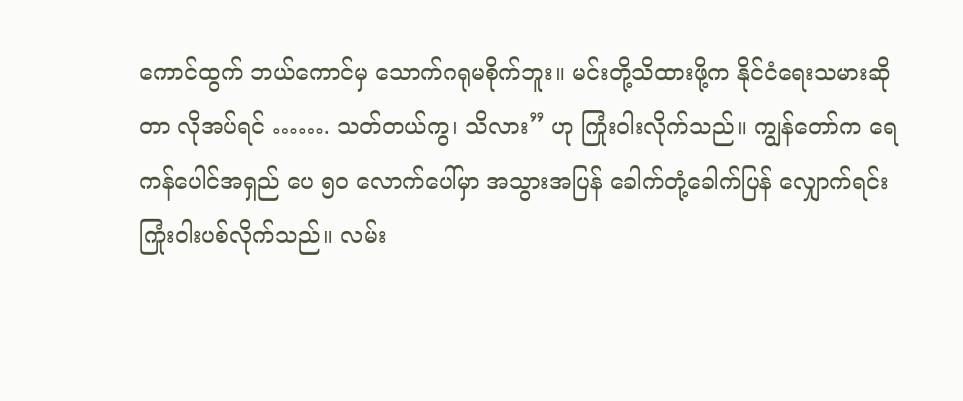ကောင်ထွက် ဘယ်ကောင်မှ သောက်ဂရုမစိုက်ဘူး။ မင်းတို့သိထားဖို့က နိုင်ငံရေးသမားဆိုတာ လိုအပ်ရင် ……. သတ်တယ်ကွ၊ သိလား” ဟု ကြုံးဝါးလိုက်သည်။ ကျွန်တော်က ရေကန်ပေါင်အရှည် ပေ ၅၀ လောက်ပေါ်မှာ အသွားအပြန် ခေါက်တုံ့ခေါက်ပြန် လျှောက်ရင်း ကြုံးဝါးပစ်လိုက်သည်။ လမ်း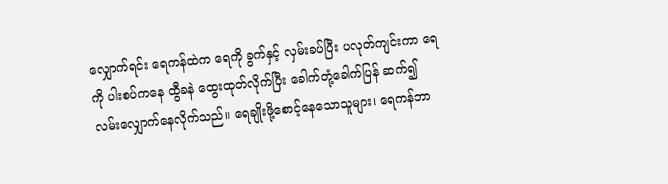လျှောက်ရင်း ရေကန်ထဲက ရေကို ခွက်နှင့် လှမ်းခပ်ပြီး ပလုတ်ကျင်းကာ ရေကို ပါးစပ်ကနေ ထွီခနဲ ထွေးထုတ်လိုက်ပြီး ခေါက်တုံ့ခေါက်ပြန် ဆက်၍ လမ်းလျှောက်နေလိုက်သည်။ ရေချိုးဖို့စောင့်နေသောသူများ၊ ရေကန်ဘာ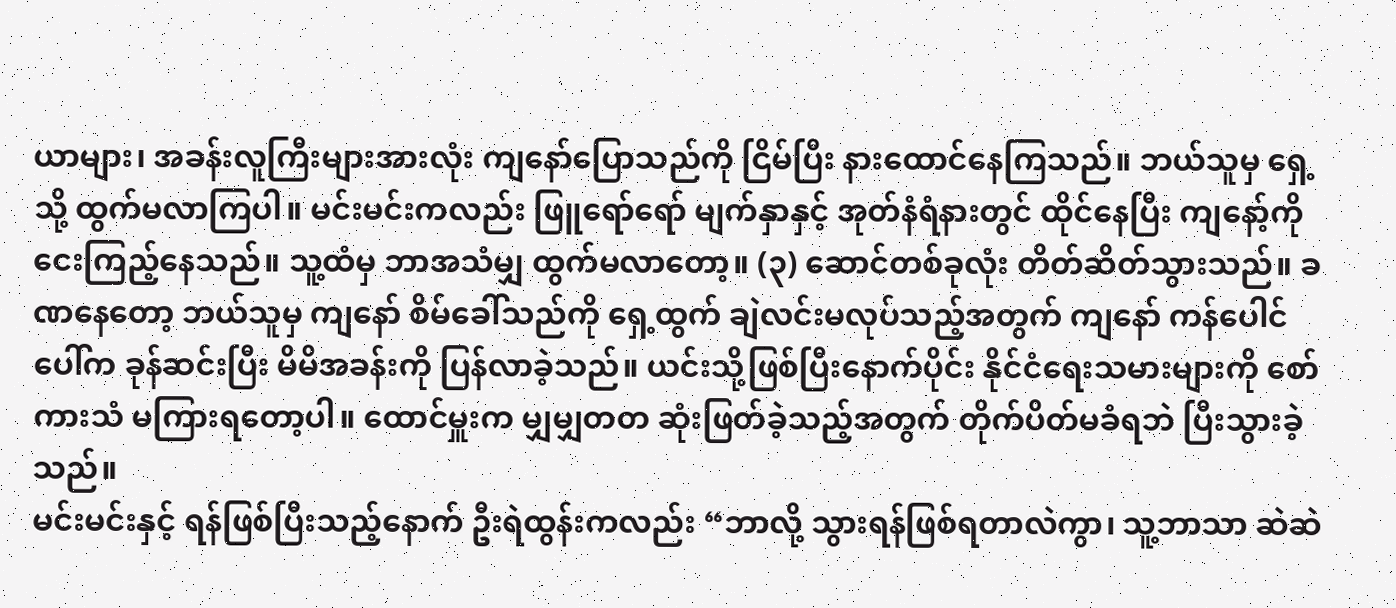ယာများ၊ အခန်းလူကြီးများအားလုံး ကျနော်ပြောသည်ကို ငြိမ်ပြီး နားထောင်နေကြသည်။ ဘယ်သူမှ ရှေ့သို့ ထွက်မလာကြပါ။ မင်းမင်းကလည်း ဖြူရော်ရော် မျက်နှာနှင့် အုတ်နံရံနားတွင် ထိုင်နေပြီး ကျနော့်ကို ငေးကြည့်နေသည်။ သူ့ထံမှ ဘာအသံမျှ ထွက်မလာတော့။ (၃) ဆောင်တစ်ခုလုံး တိတ်ဆိတ်သွားသည်။ ခဏနေတော့ ဘယ်သူမှ ကျနော် စိမ်ခေါ်သည်ကို ရှေ့ထွက် ချဲလင်းမလုပ်သည့်အတွက် ကျနော် ကန်ပေါင်ပေါ်က ခုန်ဆင်းပြီး မိမိအခန်းကို ပြန်လာခဲ့သည်။ ယင်းသို့ဖြစ်ပြီးနောက်ပိုင်း နိုင်ငံရေးသမားများကို စော်ကားသံ မကြားရတော့ပါ။ ထောင်မှူးက မျှမျှတတ ဆုံးဖြတ်ခဲ့သည့်အတွက် တိုက်ပိတ်မခံရဘဲ ပြီးသွားခဲ့သည်။
မင်းမင်းနှင့် ရန်ဖြစ်ပြီးသည့်နောက် ဦးရဲထွန်းကလည်း “ဘာလို့ သွားရန်ဖြစ်ရတာလဲကွာ၊ သူ့ဘာသာ ဆဲဆဲ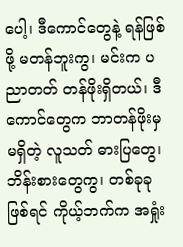ပေါ့၊ ဒီကောင်တွေနဲ့ ရန်ဖြစ်ဖို့ မတန်ဘူးကွ၊ မင်းက ပညာတတ် တန်ဖိုးရှိတယ်၊ ဒီကောင်တွေက ဘာတန်ဖိုးမှ မရှိတဲ့ လူသတ် ဓားပြတွေ၊ ဘိန်းစားတွေကွ၊ တစ်ခုခုဖြစ်ရင် ကိုယ့်ဘက်က အရှုံး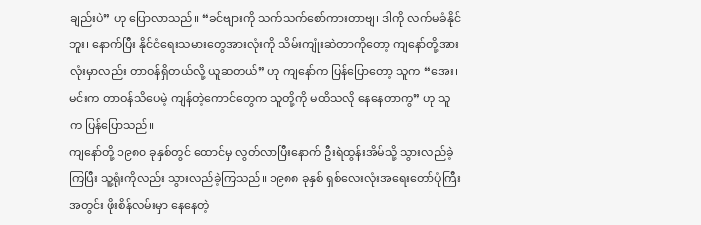ချည်းပဲ” ဟု ပြောလာသည်။ “ခင်ဗျားကို သက်သက်စော်ကားတာဗျ၊ ဒါကို လက်မခံနိုင်ဘူး၊ နောက်ပြီး နိုင်ငံရေးသမားတွေအားလုံးကို သိမ်းကျုံးဆဲတာကိုတော့ ကျနော်တို့အားလုံးမှာလည်း တာဝန်ရှိတယ်လို့ ယူဆတယ်” ဟု ကျနော်က ပြန်ပြောတော့ သူက “အေး၊ မင်းက တာဝန်သိပေမဲ့ ကျန်တဲ့ကောင်တွေက သူတို့ကို မထိသလို နေနေတာကွ” ဟု သူက ပြန်ပြောသည်။
ကျနော်တို့ ၁၉၈၀ ခုနှစ်တွင် ထောင်မှ လွတ်လာပြီးနောက် ဦးရဲထွန်းအိမ်သို့ သွားလည်ခဲ့ကြပြီး သူ့ရုံးကိုလည်း သွားလည်ခဲ့ကြသည်။ ၁၉၈၈ ခုနှစ် ရှစ်လေးလုံးအရေးတော်ပုံကြီးအတွင်း ဖိုးစိန်လမ်းမှာ နေနေတဲ့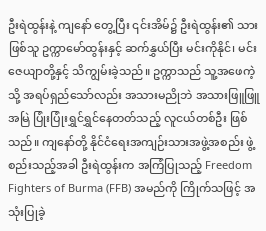ဦးရဲထွန်းနဲ့ ကျနော် တွေ့ပြီး ၎င်းအိမ်၌ ဦးရဲထွန်း၏ သားဖြစ်သူ ဥက္ကာမော်ထွန်းနှင့် ဆက်နွှယ်ပြီး မင်းကိုနိုင်၊ မင်းဇေယျာတို့နှင့် သိကျွမ်းခဲ့သည်။ ဥက္ကာသည် သူ့အဖေကဲ့သို့ အရပ်ရှည်သော်လည်း အသားမညိုဘဲ အသားဖြူဖြူ အမြဲ ပြုံးပြုံးရွှင်ရွှင်နေတတ်သည့် လူငယ်တစ်ဦး ဖြစ်သည်။ ကျနော်တို့ နိုင်ငံရေးအကျဉ်းသားအဖွဲ့အစည်း ဖွဲ့စည်းသည့်အခါ ဦးရဲထွန်းက အကြံပြုသည့် Freedom Fighters of Burma (FFB) အမည်ကို ကြိုက်သဖြင့် အသုံးပြုခဲ့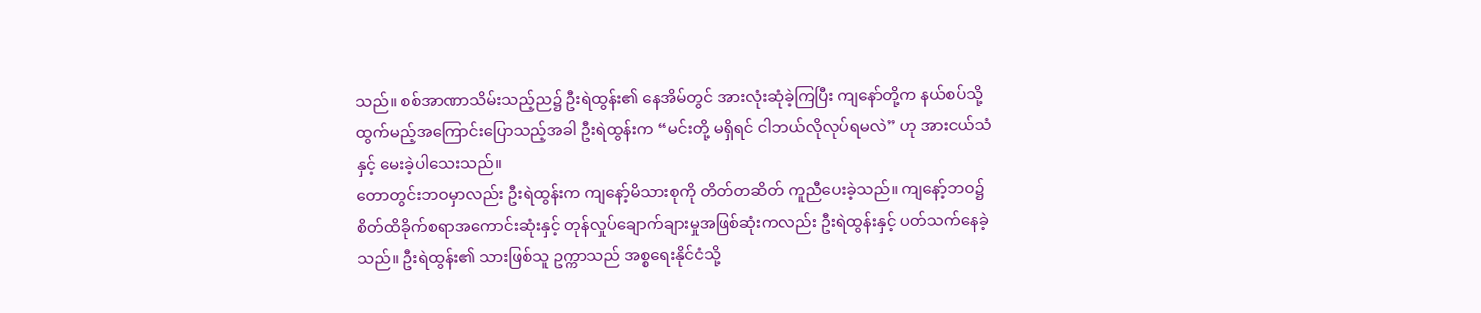သည်။ စစ်အာဏာသိမ်းသည့်ည၌ ဦးရဲထွန်း၏ နေအိမ်တွင် အားလုံးဆုံခဲ့ကြပြီး ကျနော်တို့က နယ်စပ်သို့ ထွက်မည့်အကြောင်းပြောသည့်အခါ ဦးရဲထွန်းက “မင်းတို့ မရှိရင် ငါဘယ်လိုလုပ်ရမလဲ” ဟု အားငယ်သံနှင့် မေးခဲ့ပါသေးသည်။
တောတွင်းဘဝမှာလည်း ဦးရဲထွန်းက ကျနော့်မိသားစုကို တိတ်တဆိတ် ကူညီပေးခဲ့သည်။ ကျနော့်ဘဝ၌ စိတ်ထိခိုက်စရာအကောင်းဆုံးနှင့် တုန်လှုပ်ချောက်ချားမှုအဖြစ်ဆုံးကလည်း ဦးရဲထွန်းနှင့် ပတ်သက်နေခဲ့သည်။ ဦးရဲထွန်း၏ သားဖြစ်သူ ဥက္ကာသည် အစ္စရေးနိုင်ငံသို့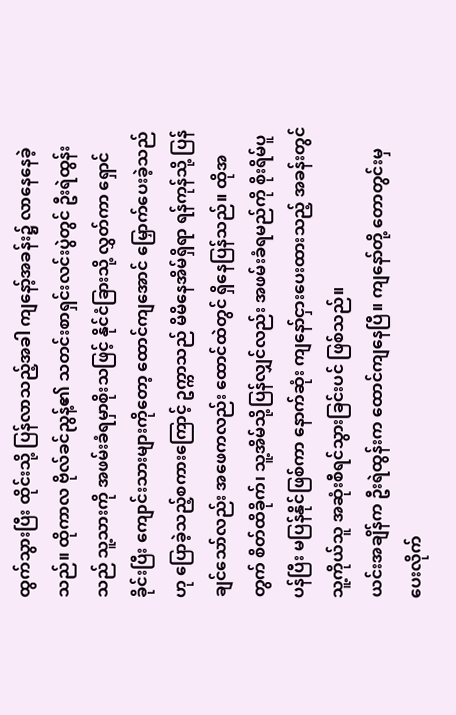ထွက်သွားပြီး ထိုင်းသို့ ပြန်လာသည့်အခါ ကျနော့်အခန်း၌ လာနေနေခဲ့သည်။ ထိုကာလ ဗိုလ်ခင်ညွန့်၏ သတင်းစာရှင်းလင်းပွဲတွင် ဦးရဲထွန်းသည် သူ့သားကို အဖမ်းခံရမှာစိုးသဖြင့် နိုင်ငံခြားသို့ လွှတ်ကာ ရှောင်ခိုင်းပြီး ကျောင်းသားများကိုတော့ ထောင်ကျအောင် မြှောက်ပေးခဲ့သည်ဟု ပြောခဲ့သည့်စကားကြောင့် ဥက္ကာသည် မိမိနေအိမ်ရှိရာ ရန်ကုန်သို့ ပြန်ချင်သော်လည်း အဖေကလည်း ထောင်ထဲတွင် ရှိနေပြန်သည်။ ထိုအတွက် စိတ်ထိခိုက်၊ သူ့အိမ်သို့ပြန်လျှင်လည်း အဖမ်းခံရမည်ကို စိုးရိမ်ပူပန်ပြီး မပြန်နိုင်ဖြစ်ကာ နောက်ဆုံး ကျနော်ငှားပေးထားသည့် အခန်းတွင် သူ့ကိုယ်သူ အဆုံးစီရင်သွားခြင်းပင် ဖြစ်သည်။
ယင်းအချိန်က ဦးရဲထွန်းက ထောင်ကျနေပြီ။ ကျနော်တို့ တောတွင်းမှ ပေးလိုက်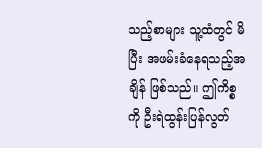သည့်စာများ သူ့ထံတွင် မိပြီး အဖမ်းခံနေရသည့်အချိန် ဖြစ်သည်။ ဤကိစ္စကို ဦးရဲထွန်းပြန်လွတ်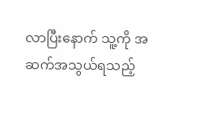လာပြီးနောက် သူ့ကို အဆက်အသွယ်ရသည့်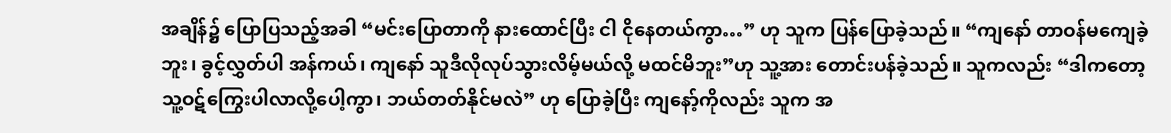အချိန်၌ ပြောပြသည့်အခါ “မင်းပြောတာကို နားထောင်ပြီး ငါ ငိုနေတယ်ကွာ…” ဟု သူက ပြန်ပြောခဲ့သည်။ “ကျနော် တာဝန်မကျေခဲ့ဘူး၊ ခွင့်လွှတ်ပါ အန်ကယ်၊ ကျနော် သူဒီလိုလုပ်သွားလိမ့်မယ်လို့ မထင်မိဘူး”ဟု သူ့အား တောင်းပန်ခဲ့သည်။ သူကလည်း “ဒါကတော့ သူ့ဝဋ်ကြွေးပါလာလို့ပေါ့ကွာ၊ ဘယ်တတ်နိုင်မလဲ” ဟု ပြောခဲ့ပြီး ကျနော့်ကိုလည်း သူက အ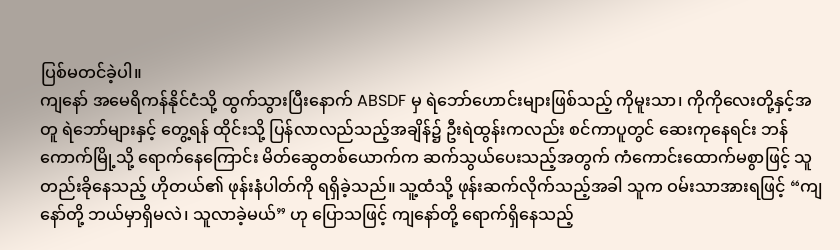ပြစ်မတင်ခဲ့ပါ။
ကျနော် အမေရိကန်နိုင်ငံသို့ ထွက်သွားပြီးနောက် ABSDF မှ ရဲဘော်ဟောင်းများဖြစ်သည့် ကိုမူးသာ၊ ကိုကိုလေးတို့နှင့်အတူ ရဲဘော်များနှင့် တွေ့ရန် ထိုင်းသို့ ပြန်လာလည်သည့်အချိန်၌ ဦးရဲထွန်းကလည်း စင်ကာပူတွင် ဆေးကုနေရင်း ဘန်ကောက်မြို့သို့ ရောက်နေကြောင်း မိတ်ဆွေတစ်ယောက်က ဆက်သွယ်ပေးသည့်အတွက် ကံကောင်းထောက်မစွာဖြင့် သူတည်းခိုနေသည့် ဟိုတယ်၏ ဖုန်းနံပါတ်ကို ရရှိခဲ့သည်။ သူ့ထံသို့ ဖုန်းဆက်လိုက်သည့်အခါ သူက ဝမ်းသာအားရဖြင့် “ကျနော်တို့ ဘယ်မှာရှိမလဲ၊ သူလာခဲ့မယ်” ဟု ပြောသဖြင့် ကျနော်တို့ ရောက်ရှိနေသည့်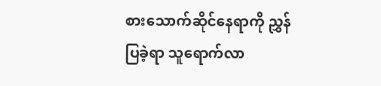စားသောက်ဆိုင်နေရာကို ညွှန်ပြခဲ့ရာ သူရောက်လာ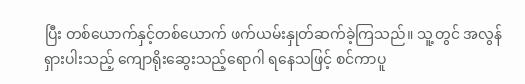ပြီး တစ်ယောက်နှင့်တစ်ယောက် ဖက်ယမ်းနှုတ်ဆက်ခဲ့ကြသည်။ သူ့တွင် အလွန်ရှားပါးသည့် ကျောရိုးဆွေးသည့်ရောဂါ ရနေသဖြင့် စင်ကာပူ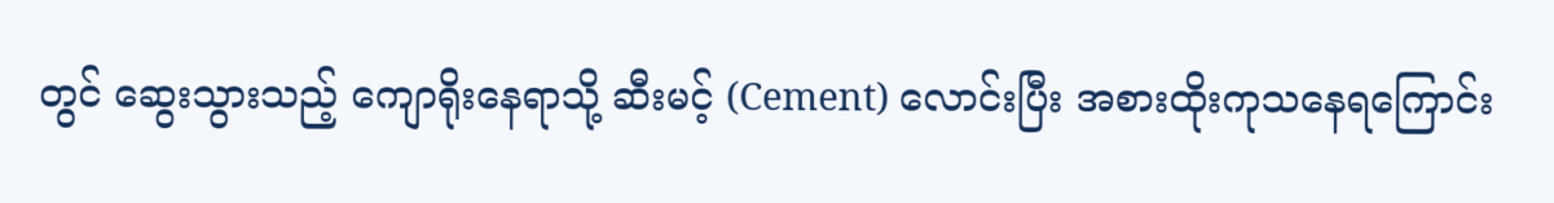တွင် ဆွေးသွားသည့် ကျောရိုးနေရာသို့ ဆီးမင့် (Cement) လောင်းပြီး အစားထိုးကုသနေရကြောင်း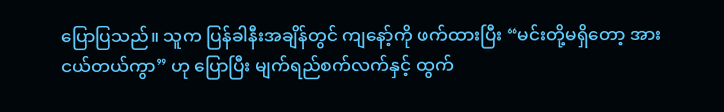ပြောပြသည်။ သူက ပြန်ခါနီးအချိန်တွင် ကျနော့်ကို ဖက်ထားပြီး “မင်းတို့မရှိတော့ အားငယ်တယ်ကွာ” ဟု ပြောပြီး မျက်ရည်စက်လက်နှင့် ထွက်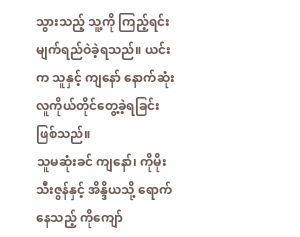သွားသည့် သူ့ကို ကြည့်ရင်း မျက်ရည်ဝဲခဲ့ရသည်။ ယင်းက သူနှင့် ကျနော် နောက်ဆုံး လူကိုယ်တိုင်တွေ့ခဲ့ရခြင်းဖြစ်သည်။
သူမဆုံးခင် ကျနော်၊ ကိုမိုးသီးဇွန်နှင့် အိန္ဒိယသို့ ရောက်နေသည့် ကိုကျော်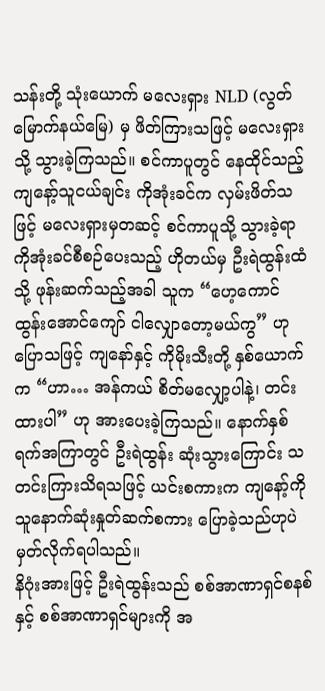သန်းတို့ သုံးယောက် မလေးရှား NLD (လွတ်မြောက်နယ်မြေ) မှ ဖိတ်ကြားသဖြင့် မလေးရှားသို့ သွားခဲ့ကြသည်။ စင်ကာပူတွင် နေထိုင်သည့် ကျနော့်သူငယ်ချင်း ကိုအုံးခင်က လှမ်းဖိတ်သဖြင့် မလေးရှားမှတဆင့် စင်ကာပူသို့ သွားခဲ့ရာ ကိုအုံးခင်စီစဉ်ပေးသည့် ဟိုတယ်မှ ဦးရဲထွန်းထံသို့ ဖုန်းဆက်သည့်အခါ သူက “ဟေ့ကောင် ထွန်းအောင်ကျော် ငါလျှောတော့မယ်ကွ” ဟု ပြောသဖြင့် ကျနော်နှင့် ကိုမိုးသီးတို့ နှစ်ယောက်က “ဟာ… အန်ကယ် စိတ်မလျှော့ပါနဲ့၊ တင်းထားပါ” ဟု အားပေးခဲ့ကြသည်။ နောက်နှစ်ရက်အကြာတွင် ဦးရဲထွန်း ဆုံးသွားကြောင်း သတင်းကြားသိရသဖြင့် ယင်းစကားက ကျနော့်ကို သူနောက်ဆုံးနှုတ်ဆက်စကား ပြောခဲ့သည်ဟုပဲ မှတ်လိုက်ရပါသည်။
နိဂုံးအားဖြင့် ဦးရဲထွန်းသည် စစ်အာဏာရှင်စနစ်နှင့် စစ်အာဏာရှင်များကို အ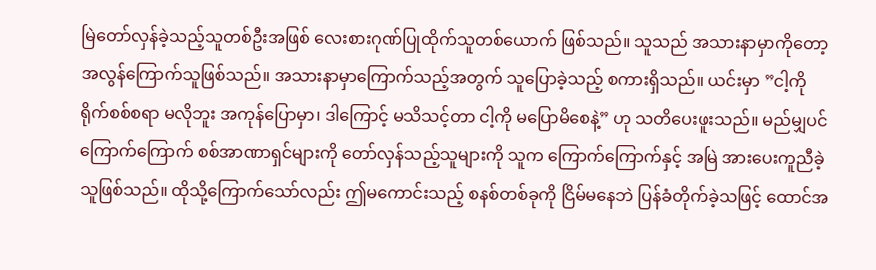မြဲတော်လှန်ခဲ့သည့်သူတစ်ဦးအဖြစ် လေးစားဂုဏ်ပြုထိုက်သူတစ်ယောက် ဖြစ်သည်။ သူသည် အသားနာမှာကိုတော့ အလွန်ကြောက်သူဖြစ်သည်။ အသားနာမှာကြောက်သည့်အတွက် သူပြောခဲ့သည့် စကားရှိသည်။ ယင်းမှာ ”ငါ့ကို ရိုက်စစ်စရာ မလိုဘူး အကုန်ပြောမှာ၊ ဒါကြောင့် မသိသင့်တာ ငါ့ကို မပြောမိစေနဲ့” ဟု သတိပေးဖူးသည်။ မည်မျှပင် ကြောက်ကြောက် စစ်အာဏာရှင်များကို တော်လှန်သည့်သူများကို သူက ကြောက်ကြောက်နှင့် အမြဲ အားပေးကူညီခဲ့သူဖြစ်သည်။ ထိုသို့ကြောက်သော်လည်း ဤမကောင်းသည့် စနစ်တစ်ခုကို ငြိမ်မနေဘဲ ပြန်ခံတိုက်ခဲ့သဖြင့် ထောင်အ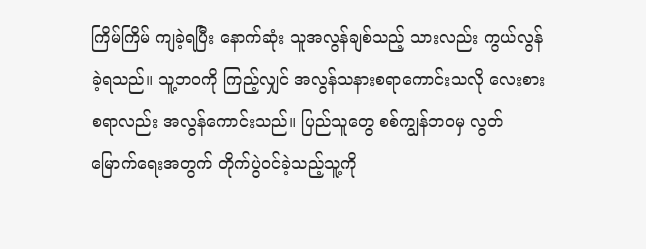ကြိမ်ကြိမ် ကျခဲ့ရပြီး နောက်ဆုံး သူအလွန်ချစ်သည့် သားလည်း ကွယ်လွန်ခဲ့ရသည်။ သူ့ဘဝကို ကြည့်လျှင် အလွန်သနားစရာကောင်းသလို လေးစားစရာလည်း အလွန်ကောင်းသည်။ ပြည်သူတွေ စစ်ကျွန်ဘဝမှ လွတ်မြောက်ရေးအတွက် တိုက်ပွဲဝင်ခဲ့သည့်သူ့ကို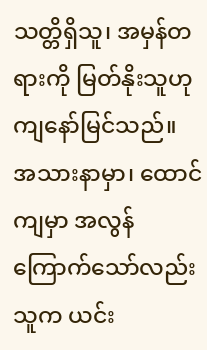သတ္တိရှိသူ၊ အမှန်တရားကို မြတ်နိုးသူဟု ကျနော်မြင်သည်။ အသားနာမှာ၊ ထောင်ကျမှာ အလွန်ကြောက်သော်လည်း သူက ယင်း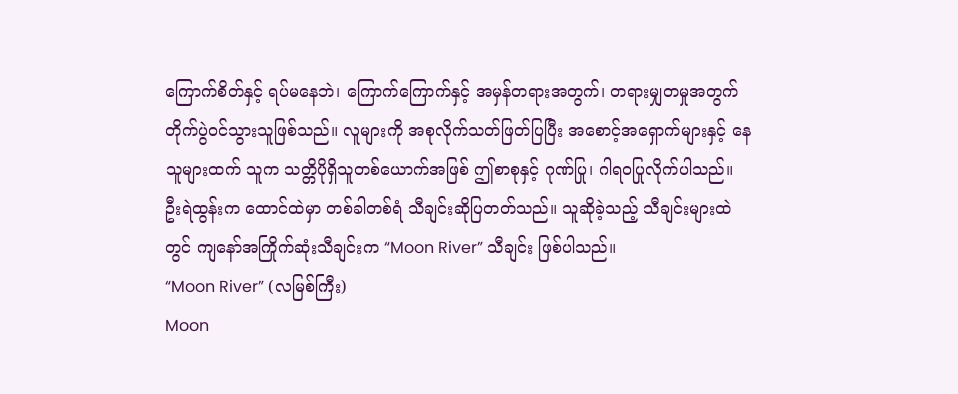ကြောက်စိတ်နှင့် ရပ်မနေဘဲ၊ ကြောက်ကြောက်နှင့် အမှန်တရားအတွက်၊ တရားမျှတမှုအတွက် တိုက်ပွဲဝင်သွားသူဖြစ်သည်။ လူများကို အစုလိုက်သတ်ဖြတ်ပြပြီး အစောင့်အရှောက်များနှင့် နေသူများထက် သူက သတ္တိပိုရှိသူတစ်ယောက်အဖြစ် ဤစာစုနှင့် ဂုဏ်ပြု၊ ဂါရဝပြုလိုက်ပါသည်။
ဦးရဲထွန်းက ထောင်ထဲမှာ တစ်ခါတစ်ရံ သီချင်းဆိုပြတတ်သည်။ သူဆိုခဲ့သည့် သီချင်းများထဲတွင် ကျနော်အကြိုက်ဆုံးသီချင်းက “Moon River” သီချင်း ဖြစ်ပါသည်။
“Moon River” (လမြစ်ကြီး)
Moon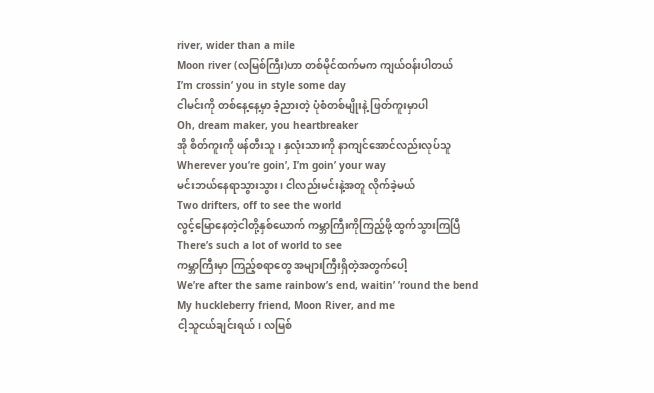river, wider than a mile
Moon river (လမြစ်ကြီး)ဟာ တစ်မိုင်ထက်မက ကျယ်ဝန်းပါတယ်
I’m crossin’ you in style some day
ငါမင်းကို တစ်နေ့နေ့မှာ ခံ့ညားတဲ့ ပုံစံတစ်မျိုးနဲ့ ဖြတ်ကူးမှာပါ
Oh, dream maker, you heartbreaker
အို စိတ်ကူးကို ဖန်တီးသူ၊ နှလုံးသားကို နာကျင်အောင်လည်းလုပ်သူ
Wherever you’re goin’, I’m goin’ your way
မင်းဘယ်နေရာသွားသွား၊ ငါလည်းမင်းနဲ့အတူ လိုက်ခဲ့မယ်
Two drifters, off to see the world
လွင့်မြောနေတဲ့ငါတို့နှစ်ယောက် ကမ္ဘာကြီးကိုကြည့်ဖို့ ထွက်သွားကြပြီ
There’s such a lot of world to see
ကမ္ဘာကြီးမှာ ကြည့်စရာတွေ အများကြီးရှိတဲ့အတွက်ပေါ့
We’re after the same rainbow’s end, waitin’ ’round the bend
My huckleberry friend, Moon River, and me
ငါ့သူငယ်ချင်းရယ်၊ လမြစ်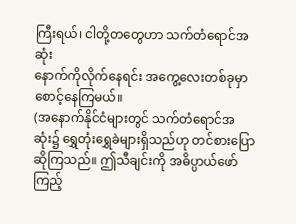ကြီးရယ်၊ ငါတို့တတွေဟာ သက်တံရောင်အဆုံး
နောက်ကိုလိုက်နေရင်း အကွေ့လေးတစ်ခုမှာ စောင့်နေကြမယ်။
(အနောက်နိုင်ငံများတွင် သက်တံရောင်အဆုံး၌ ရွှေတုံးရွှေခဲများရှိသည်ဟု တင်စားပြောဆိုကြသည်။ ဤသီချင်းကို အဓိပ္ပာယ်ဖော်ကြည့်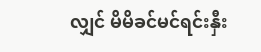လျှင် မိမိခင်မင်ရင်းနှီး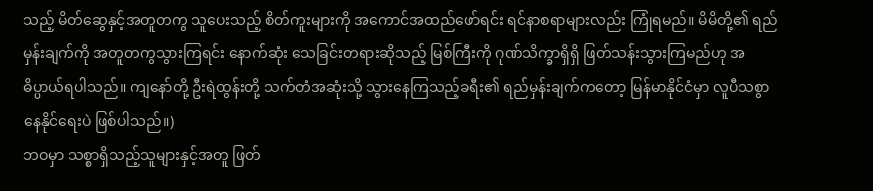သည့် မိတ်ဆွေနှင့်အတူတကွ သူပေးသည့် စိတ်ကူးများကို အကောင်အထည်ဖော်ရင်း ရင်နာစရာများလည်း ကြုံရမည်။ မိမိတို့၏ ရည်မှန်းချက်ကို အတူတကွသွားကြရင်း နောက်ဆုံး သေခြင်းတရားဆိုသည့် မြစ်ကြီးကို ဂုဏ်သိက္ခာရှိရှိ ဖြတ်သန်းသွားကြမည်ဟု အဓိပ္ပာယ်ရပါသည်။ ကျနော်တို့ ဦးရဲထွန်းတို့ သက်တံအဆုံးသို့ သွားနေကြသည့်ခရီး၏ ရည်မှန်းချက်ကတော့ မြန်မာနိုင်ငံမှာ လူပီသစွာနေနိုင်ရေးပဲ ဖြစ်ပါသည်။)
ဘဝမှာ သစ္စာရှိသည့်သူများနှင့်အတူ ဖြတ်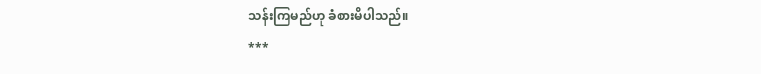သန်းကြမည်ဟု ခံစားမိပါသည်။
***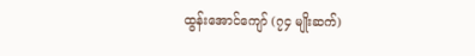ထွန်းအောင်ကျော် (၇၄ မျိုးဆက်)